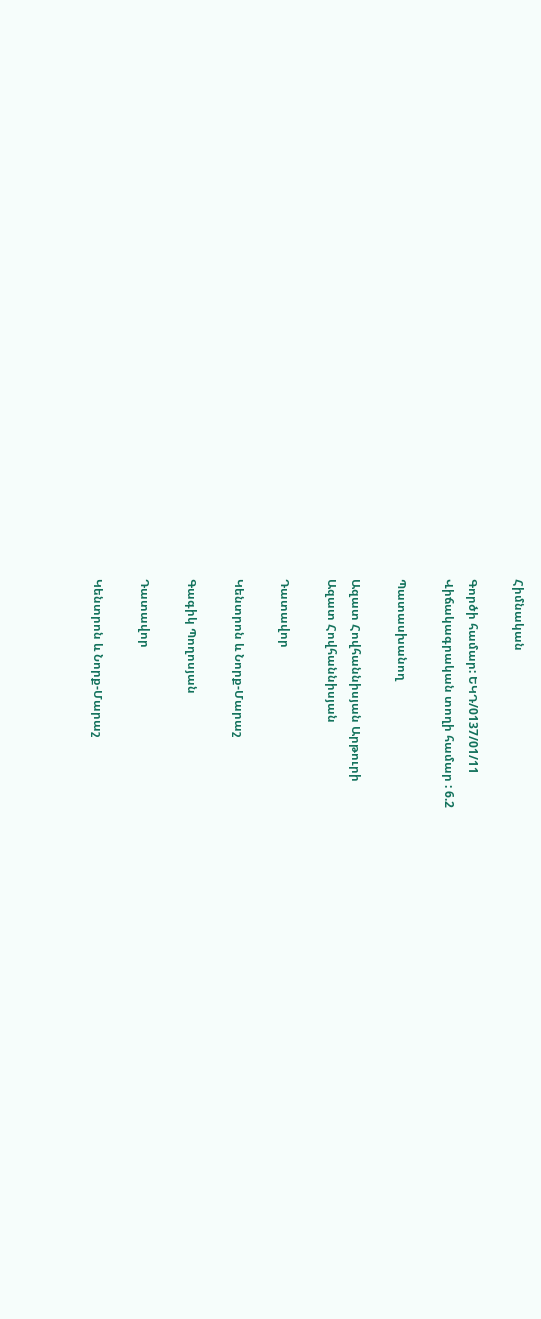Հիմնական

Գործի համար: ԵԿԴ/0137/01/11
Վիճակագրական տողի համար : 6.2

Պատասխանող

Ազատ Հովհաննիսյան Արթուրի
Ազատ Հովհաննիսյան

Դատավոր

Կենտրոն և Նորք-Մարաշ

Գագիկ Պողոսյան

Դատավոր

Կենտրոն և Նորք-Մարաշ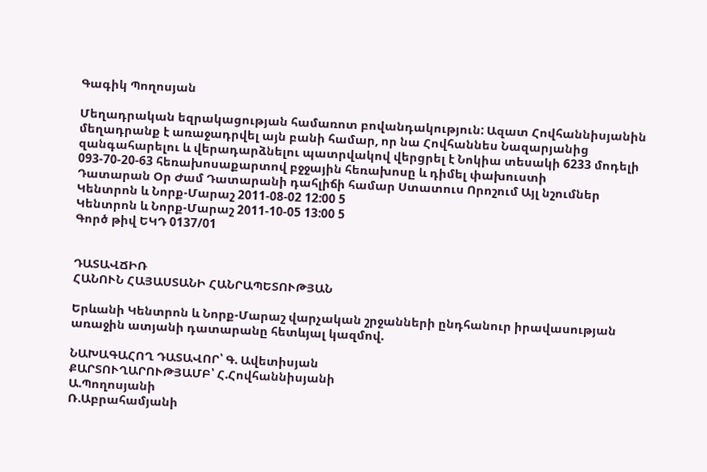Գագիկ Պողոսյան

Մեղադրական եզրակացության համառոտ բովանդակություն: Ազատ Հովհաննիսյանին մեղադրանք է առաջադրվել այն բանի համար, որ նա Հովհաննես Նազարյանից զանգահարելու և վերադարձնելու պատրվակով վերցրել է Նոկիա տեսակի 6233 մոդելի 093-70-20-63 հեռախոսաքարտով բջջային հեռախոսը և դիմել փախուստի
Դատարան Օր Ժամ Դատարանի դահլիճի համար Ստատուս Որոշում Այլ նշումներ
Կենտրոն և Նորք-Մարաշ 2011-08-02 12:00 5
Կենտրոն և Նորք-Մարաշ 2011-10-05 13:00 5
Գործ թիվ ԵԿԴ 0137/01


ԴԱՏԱՎՃԻՌ
ՀԱՆՈՒՆ ՀԱՅԱՍՏԱՆԻ ՀԱՆՐԱՊԵՏՈՒԹՅԱՆ

Երևանի Կենտրոն և Նորք-Մարաշ վարչական շրջանների ընդհանուր իրավասության առաջին ատյանի դատարանը հետևյալ կազմով.

ՆԱԽԱԳԱՀՈՂ ԴԱՏԱՎՈՐ՝ Գ. Ավետիսյան
ՔԱՐՏՈՒՂԱՐՈՒԹՅԱՄԲ՝ Հ.Հովհաննիսյանի
Ա.Պողոսյանի
Ռ.Աբրահամյանի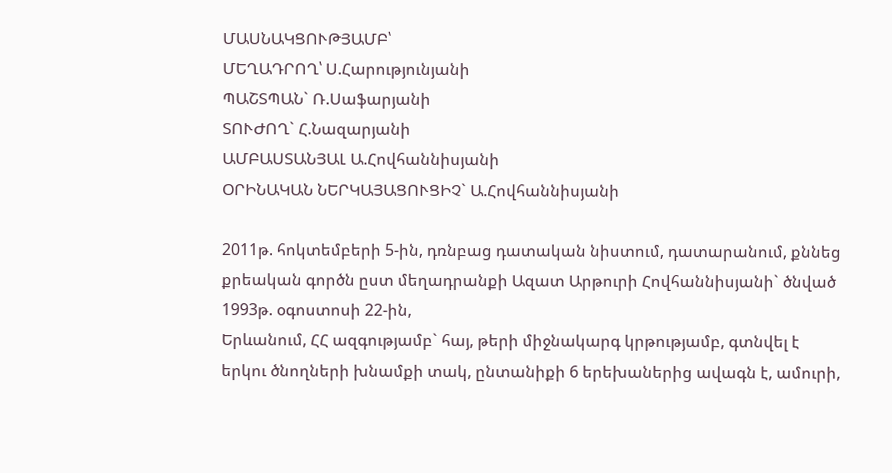ՄԱՍՆԱԿՑՈՒԹՅԱՄԲ՝
ՄԵՂԱԴՐՈՂ՝ Ս.Հարությունյանի
ՊԱՇՏՊԱՆ` Ռ.Սաֆարյանի
ՏՈՒԺՈՂ` Հ.Նազարյանի
ԱՄԲԱՍՏԱՆՅԱԼ Ա.Հովհաննիսյանի
ՕՐԻՆԱԿԱՆ ՆԵՐԿԱՅԱՑՈՒՑԻՉ` Ա.Հովհաննիսյանի

2011թ. հոկտեմբերի 5-ին, դռնբաց դատական նիստում, դատարանում, քննեց քրեական գործն ըստ մեղադրանքի Ազատ Արթուրի Հովհաննիսյանի` ծնված 1993թ. օգոստոսի 22-ին,
Երևանում, ՀՀ ազգությամբ` հայ, թերի միջնակարգ կրթությամբ, գտնվել է երկու ծնողների խնամքի տակ, ընտանիքի 6 երեխաներից ավագն է, ամուրի,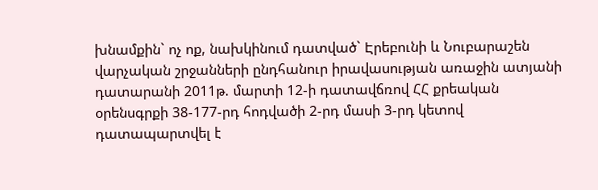խնամքին` ոչ ոք, նախկինում դատված` Էրեբունի և Նուբարաշեն վարչական շրջանների ընդհանուր իրավասության առաջին ատյանի դատարանի 2011թ. մարտի 12-ի դատավճռով ՀՀ քրեական օրենսգրքի 38-177-րդ հոդվածի 2-րդ մասի 3-րդ կետով դատապարտվել է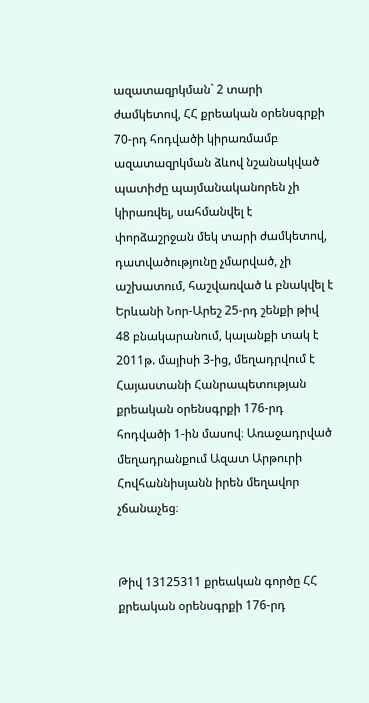ազատազրկման` 2 տարի ժամկետով, ՀՀ քրեական օրենսգրքի 70-րդ հոդվածի կիրառմամբ ազատազրկման ձևով նշանակված պատիժը պայմանականորեն չի կիրառվել, սահմանվել է փորձաշրջան մեկ տարի ժամկետով, դատվածությունը չմարված, չի աշխատում, հաշվառված և բնակվել է Երևանի Նոր-Արեշ 25-րդ շենքի թիվ 48 բնակարանում, կալանքի տակ է 2011թ. մայիսի 3-ից, մեղադրվում է Հայաստանի Հանրապետության քրեական օրենսգրքի 176-րդ հոդվածի 1-ին մասով։ Առաջադրված մեղադրանքում Ազատ Արթուրի Հովհաննիսյանն իրեն մեղավոր չճանաչեց։


Թիվ 13125311 քրեական գործը ՀՀ քրեական օրենսգրքի 176-րդ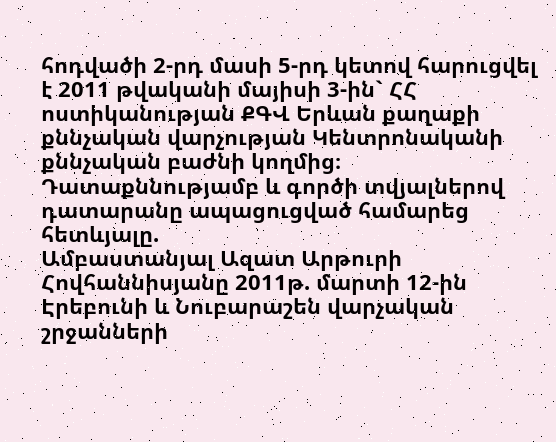հոդվածի 2-րդ մասի 5-րդ կետով հարուցվել է 2011 թվականի մայիսի 3-ին` ՀՀ ոստիկանության ՔԳՎ Երևան քաղաքի քննչական վարչության Կենտրոնականի քննչական բաժնի կողմից։
Դատաքննությամբ և գործի տվյալներով դատարանը ապացուցված համարեց հետևյալը.
Ամբաստանյալ Ազատ Արթուրի Հովհաննիսյանը 2011թ. մարտի 12-ին Էրեբունի և Նուբարաշեն վարչական շրջանների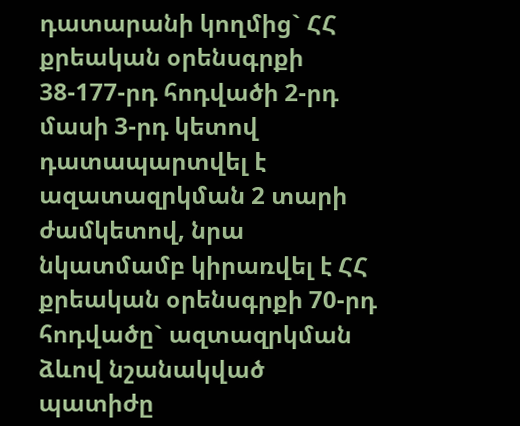դատարանի կողմից` ՀՀ քրեական օրենսգրքի 38-177-րդ հոդվածի 2-րդ մասի 3-րդ կետով դատապարտվել է ազատազրկման 2 տարի ժամկետով, նրա նկատմամբ կիրառվել է ՀՀ քրեական օրենսգրքի 70-րդ հոդվածը` ազտազրկման ձևով նշանակված պատիժը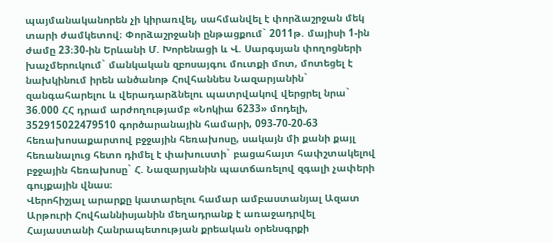պայմանականորեն չի կիրառվել, սահմանվել է փորձաշրջան մեկ տարի ժամկետով։ Փորձաշրջանի ընթացքում` 2011թ. մայիսի 1-ին ժամը 23։30-ին Երևանի Մ. Խորենացի և Վ. Սարգսյան փողոցների խաչմերուկում` մանկական զբոսայգու մուտքի մոտ, մոտեցել է նախկինում իրեն անծանոթ Հովհաննես Նազարյանին` զանգահարելու և վերադարձնելու պատրվակով վերցրել նրա` 36.000 ՀՀ դրամ արժողությամբ «Նոկիա 6233» մոդելի, 352915022479510 գործարանային համարի, 093-70-20-63 հեռախոսաքարտով բջջային հեռախոսը, սակայն մի քանի քայլ հեռանալուց հետո դիմել է փախուստի` բացահայտ հափշտակելով բջջային հեռախոսը` Հ. Նազարյանին պատճառելով զգալի չափերի գույքային վնաս։
Վերոհիշյալ արարքը կատարելու համար ամբաստանյալ Ազատ Արթուրի Հովհաննիսյանին մեղադրանք է առաջադրվել Հայաստանի Հանրապետության քրեական օրենսգրքի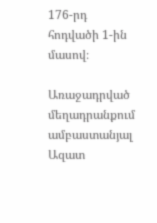176-րդ հոդվածի 1-ին մասով։

Առաջադրված մեղադրանքում ամբաստանյալ Ազատ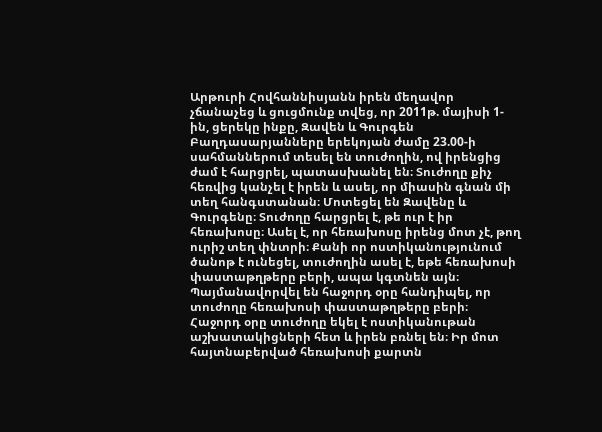Արթուրի Հովհաննիսյանն իրեն մեղավոր չճանաչեց և ցուցմունք տվեց, որ 2011թ. մայիսի 1-ին, ցերեկը ինքը, Զավեն և Գուրգեն Բաղդասարյանները երեկոյան ժամը 23.00-ի սահմաններում տեսել են տուժողին, ով իրենցից ժամ է հարցրել, պատասխանել են։ Տուժողը քիչ հեռվից կանչել է իրեն և ասել, որ միասին գնան մի տեղ հանգստանան։ Մոտեցել են Զավենը և Գուրգենը։ Տուժողը հարցրել է, թե ուր է իր հեռախոսը։ Ասել է, որ հեռախոսը իրենց մոտ չէ, թող ուրիշ տեղ փնտրի։ Քանի որ ոստիկանությունում ծանոթ է ունեցել, տուժողին ասել է, եթե հեռախոսի փաստաթղթերը բերի, ապա կգտնեն այն։ Պայմանավորվել են հաջորդ օրը հանդիպել, որ տուժողը հեռախոսի փաստաթղթերը բերի։ Հաջորդ օրը տուժողը եկել է ոստիկանութան աշխատակիցների հետ և իրեն բռնել են։ Իր մոտ հայտնաբերված հեռախոսի քարտն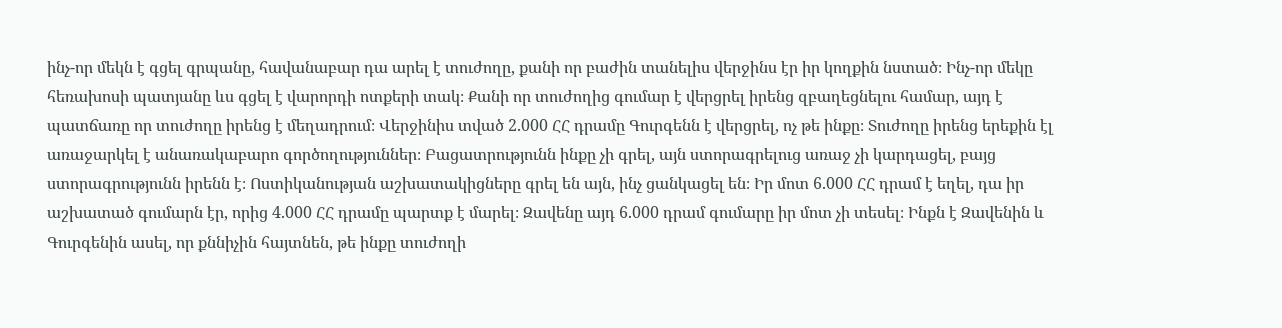ինչ-որ մեկն է գցել գրպանը, հավանաբար դա արել է տուժողը, քանի որ բաժին տանելիս վերջինս էր իր կողքին նստած։ Ինչ-որ մեկը հեռախոսի պատյանը ևս գցել է վարորդի ոտքերի տակ։ Քանի որ տուժողից գումար է վերցրել իրենց զբաղեցնելու համար, այդ է պատճառը որ տուժողը իրենց է մեղադրում։ Վերջինիս տված 2.000 ՀՀ դրամը Գուրգենն է վերցրել, ոչ թե ինքը։ Տուժողը իրենց երեքին էլ առաջարկել է անառակաբարո գործողություններ։ Բացատրությունն ինքը չի գրել, այն ստորագրելուց առաջ չի կարդացել, բայց ստորագրությունն իրենն է։ Ոստիկանության աշխատակիցները գրել են այն, ինչ ցանկացել են։ Իր մոտ 6.000 ՀՀ դրամ է եղել, դա իր աշխատած գումարն էր, որից 4.000 ՀՀ դրամը պարտք է մարել։ Զավենը այդ 6.000 դրամ գումարը իր մոտ չի տեսել։ Ինքն է Զավենին և Գուրգենին ասել, որ քննիչին հայտնեն, թե ինքը տուժողի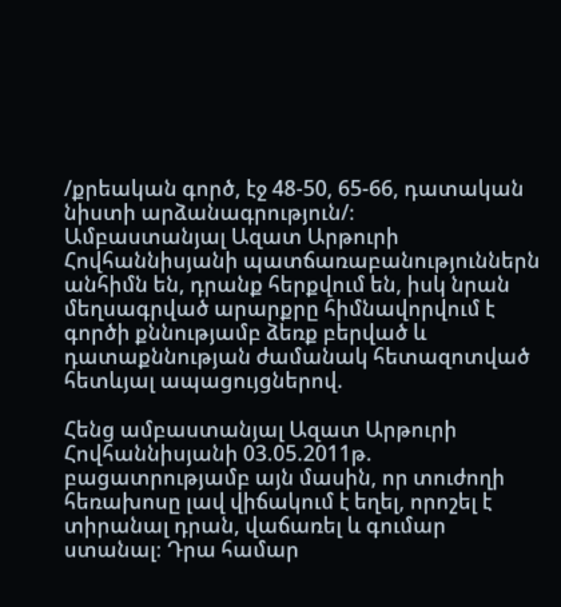/քրեական գործ, էջ 48-50, 65-66, դատական նիստի արձանագրություն/։
Ամբաստանյալ Ազատ Արթուրի Հովհաննիսյանի պատճառաբանություններն անհիմն են, դրանք հերքվում են, իսկ նրան մեղսագրված արարքրը հիմնավորվում է գործի քննությամբ ձեռք բերված և դատաքննության ժամանակ հետազոտված հետևյալ ապացույցներով.

Հենց ամբաստանյալ Ազատ Արթուրի Հովհաննիսյանի 03.05.2011թ. բացատրությամբ այն մասին, որ տուժողի հեռախոսը լավ վիճակում է եղել, որոշել է տիրանալ դրան, վաճառել և գումար ստանալ։ Դրա համար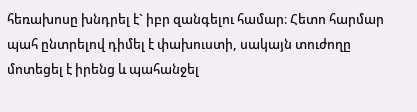հեռախոսը խնդրել է` իբր զանգելու համար։ Հետո հարմար պահ ընտրելով դիմել է փախուստի, սակայն տուժողը մոտեցել է իրենց և պահանջել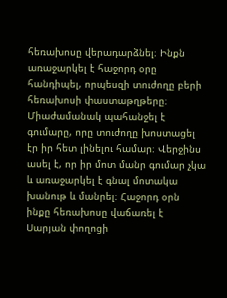հեռախոսը վերադարձնել։ Ինքն առաջարկել է հաջորդ օրը հանդիպել, որպեսզի տուժողը բերի հեռախոսի փաստաթղթերը։ Միաժամանակ պահանջել է գումարը, որը տուժողը խոստացել էր իր հետ լինելու համար։ Վերջինս ասել է, որ իր մոտ մանր գումար չկա և առաջարկել է գնալ մոտակա խանութ և մանրել։ Հաջորդ օրն ինքը հեռախոսը վաճառել է Սարյան փողոցի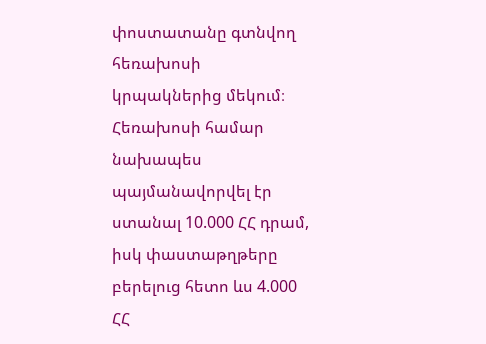փոստատանը գտնվող հեռախոսի կրպակներից մեկում։ Հեռախոսի համար նախապես պայմանավորվել էր ստանալ 10.000 ՀՀ դրամ, իսկ փաստաթղթերը բերելուց հետո ևս 4.000 ՀՀ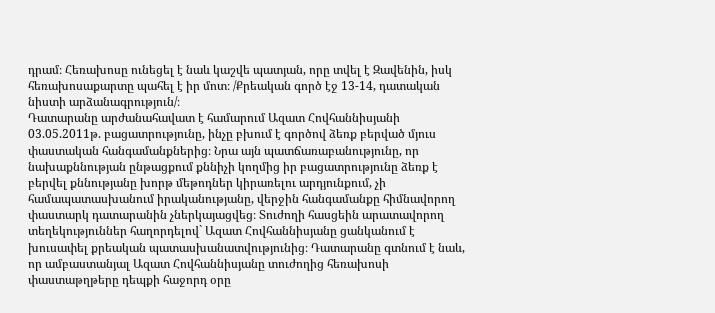դրամ։ Հեռախոսը ունեցել է նաև կաշվե պատյան, որը տվել է Զավենին, իսկ հեռախոսաքարտը պահել է իր մոտ։ /Քրեական գործ էջ 13-14, դատական նիստի արձանագրություն/։
Դատարանը արժանահավատ է համարում Ազատ Հովհաննիսյանի 03.05.2011թ. բացատրությունը, ինչը բխում է գործով ձեռք բերված մյուս փաստական հանգամանքներից։ Նրա այն պատճառաբանությունը, որ նախաքննության ընթացքում քննիչի կողմից իր բացատրությունը ձեռք է բերվել քննությանը խորթ մեթոդներ կիրառելու արդյունքում, չի համապատասխանում իրականությանը, վերջին հանգամանքը հիմնավորող փաստարկ դատարանին չներկայացվեց։ Տուժողի հասցեին արատավորող տեղեկություններ հաղորդելով` Ազատ Հովհաննիսյանը ցանկանում է խուսափել քրեական պատասխանատվությունից։ Դատարանը գտնում է նաև, որ ամբաստանյալ Ազատ Հովհաննիսյանը տուժողից հեռախոսի փաստաթղթերը դեպքի հաջորդ օրը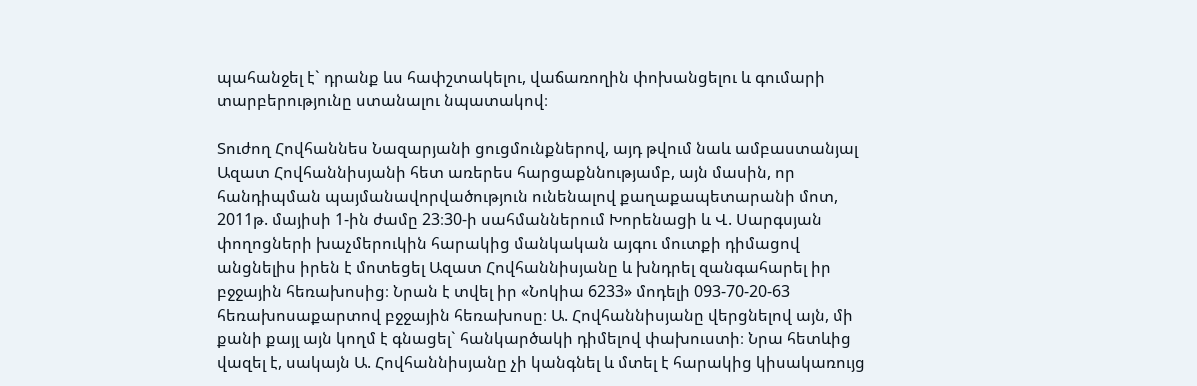պահանջել է` դրանք ևս հափշտակելու, վաճառողին փոխանցելու և գումարի տարբերությունը ստանալու նպատակով։

Տուժող Հովհաննես Նազարյանի ցուցմունքներով, այդ թվում նաև ամբաստանյալ Ազատ Հովհաննիսյանի հետ առերես հարցաքննությամբ, այն մասին, որ հանդիպման պայմանավորվածություն ունենալով քաղաքապետարանի մոտ, 2011թ. մայիսի 1-ին ժամը 23։30-ի սահմաններում Խորենացի և Վ. Սարգսյան փողոցների խաչմերուկին հարակից մանկական այգու մուտքի դիմացով անցնելիս իրեն է մոտեցել Ազատ Հովհաննիսյանը և խնդրել զանգահարել իր բջջային հեռախոսից։ Նրան է տվել իր «Նոկիա 6233» մոդելի 093-70-20-63 հեռախոսաքարտով բջջային հեռախոսը։ Ա. Հովհաննիսյանը վերցնելով այն, մի քանի քայլ այն կողմ է գնացել` հանկարծակի դիմելով փախուստի։ Նրա հետևից վազել է, սակայն Ա. Հովհաննիսյանը չի կանգնել և մտել է հարակից կիսակառույց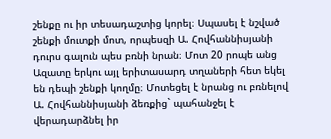շենքը ու իր տեսադաշտից կորել։ Սպասել է նշված շենքի մուտքի մոտ, որպեսզի Ա. Հովհաննիսյանի դուրս գալուն պես բռնի նրան։ Մոտ 20 րոպե անց Ազատը երկու այլ երիտասարդ տղաների հետ եկել են դեպի շենքի կողմը։ Մոտեցել է նրանց ու բռնելով Ա. Հովհաննիսյանի ձեռքից` պահանջել է վերադարձնել իր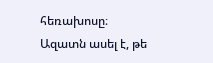հեռախոսը։ Ազատն ասել է, թե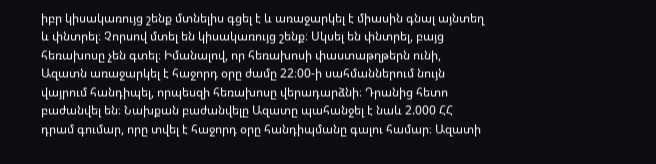իբր կիսակառույց շենք մտնելիս գցել է և առաջարկել է միասին գնալ այնտեղ և փնտրել։ Չորսով մտել են կիսակառույց շենք։ Սկսել են փնտրել, բայց հեռախոսը չեն գտել։ Իմանալով, որ հեռախոսի փաստաթղթերն ունի, Ազատն առաջարկել է հաջորդ օրը ժամը 22։00-ի սահմաններում նույն վայրում հանդիպել, որպեսզի հեռախոսը վերադարձնի։ Դրանից հետո բաժանվել են։ Նախքան բաժանվելը Ազատը պահանջել է նաև 2.000 ՀՀ դրամ գումար, որը տվել է հաջորդ օրը հանդիպմանը գալու համար։ Ազատի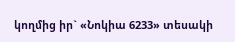կողմից իր` «Նոկիա 6233» տեսակի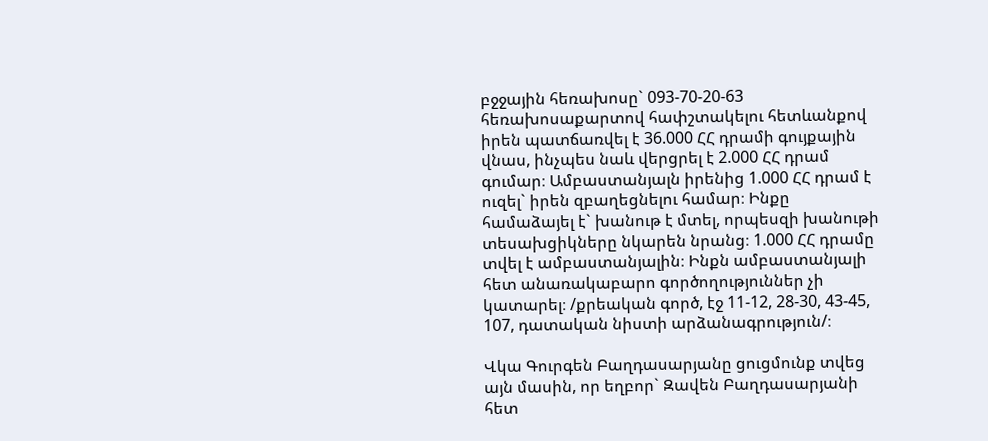բջջային հեռախոսը` 093-70-20-63 հեռախոսաքարտով հափշտակելու հետևանքով իրեն պատճառվել է 36.000 ՀՀ դրամի գույքային վնաս, ինչպես նաև վերցրել է 2.000 ՀՀ դրամ գումար։ Ամբաստանյալն իրենից 1.000 ՀՀ դրամ է ուզել` իրեն զբաղեցնելու համար։ Ինքը համաձայել է` խանութ է մտել, որպեսզի խանութի տեսախցիկները նկարեն նրանց։ 1.000 ՀՀ դրամը տվել է ամբաստանյալին։ Ինքն ամբաստանյալի հետ անառակաբարո գործողություններ չի կատարել։ /քրեական գործ, էջ 11-12, 28-30, 43-45, 107, դատական նիստի արձանագրություն/։

Վկա Գուրգեն Բաղդասարյանը ցուցմունք տվեց այն մասին, որ եղբոր` Զավեն Բաղդասարյանի հետ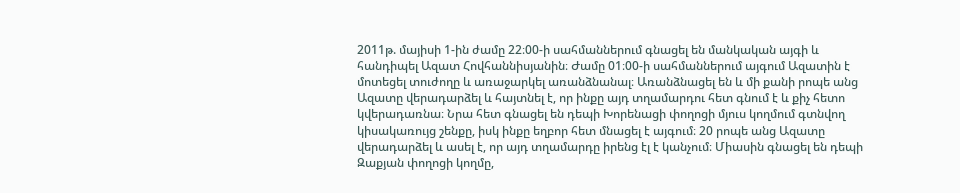2011թ. մայիսի 1-ին ժամը 22։00-ի սահմաններում գնացել են մանկական այգի և հանդիպել Ազատ Հովհաննիսյանին։ Ժամը 01։00-ի սահմաններում այգում Ազատին է մոտեցել տուժողը և առաջարկել առանձնանալ։ Առանձնացել են և մի քանի րոպե անց Ազատը վերադարձել և հայտնել է, որ ինքը այդ տղամարդու հետ գնում է և քիչ հետո կվերադառնա։ Նրա հետ գնացել են դեպի Խորենացի փողոցի մյուս կողմում գտնվող կիսակառույց շենքը, իսկ ինքը եղբոր հետ մնացել է այգում։ 20 րոպե անց Ազատը վերադարձել և ասել է, որ այդ տղամարդը իրենց էլ է կանչում։ Միասին գնացել են դեպի Զաքյան փողոցի կողմը,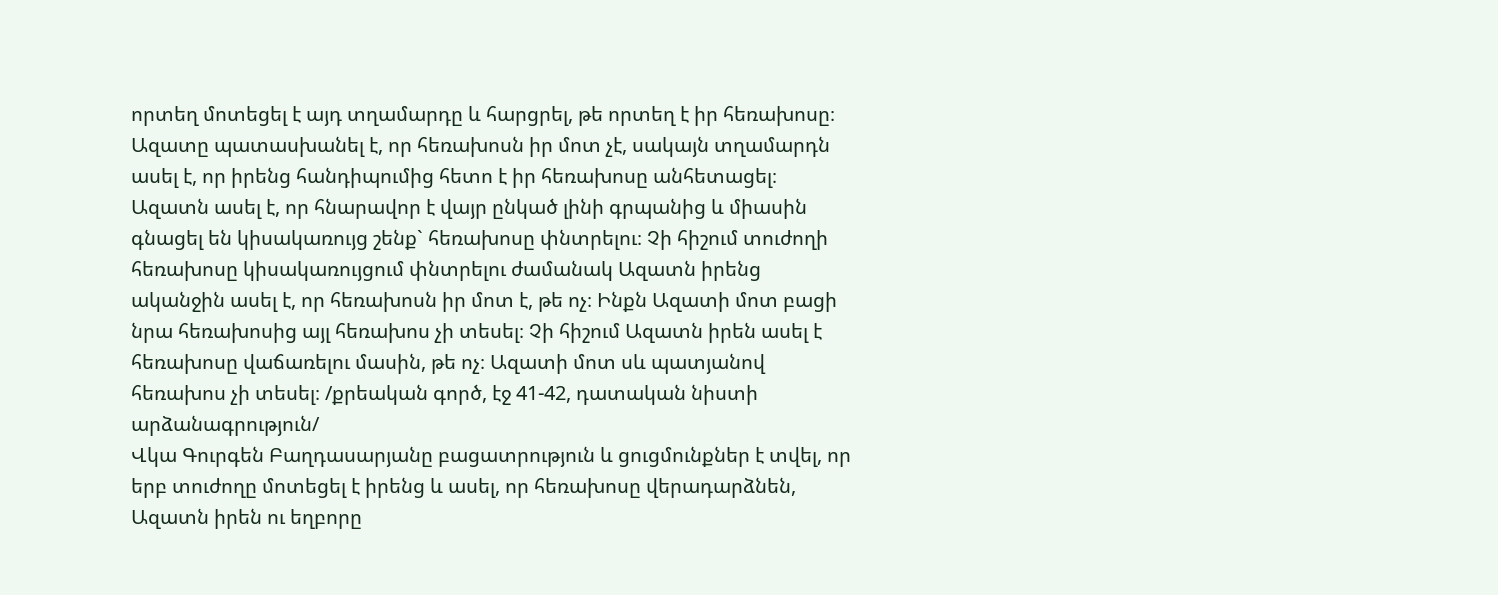որտեղ մոտեցել է այդ տղամարդը և հարցրել, թե որտեղ է իր հեռախոսը։ Ազատը պատասխանել է, որ հեռախոսն իր մոտ չէ, սակայն տղամարդն ասել է, որ իրենց հանդիպումից հետո է իր հեռախոսը անհետացել։ Ազատն ասել է, որ հնարավոր է վայր ընկած լինի գրպանից և միասին գնացել են կիսակառույց շենք` հեռախոսը փնտրելու։ Չի հիշում տուժողի հեռախոսը կիսակառույցում փնտրելու ժամանակ Ազատն իրենց ականջին ասել է, որ հեռախոսն իր մոտ է, թե ոչ։ Ինքն Ազատի մոտ բացի նրա հեռախոսից այլ հեռախոս չի տեսել։ Չի հիշում Ազատն իրեն ասել է հեռախոսը վաճառելու մասին, թե ոչ։ Ազատի մոտ սև պատյանով հեռախոս չի տեսել։ /քրեական գործ, էջ 41-42, դատական նիստի արձանագրություն/
Վկա Գուրգեն Բաղդասարյանը բացատրություն և ցուցմունքներ է տվել, որ երբ տուժողը մոտեցել է իրենց և ասել, որ հեռախոսը վերադարձնեն, Ազատն իրեն ու եղբորը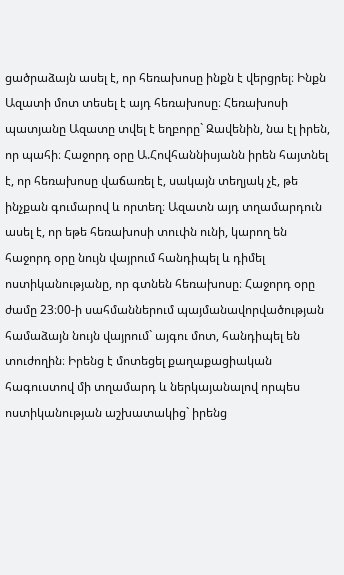ցածրաձայն ասել է, որ հեռախոսը ինքն է վերցրել։ Ինքն Ազատի մոտ տեսել է այդ հեռախոսը։ Հեռախոսի պատյանը Ազատը տվել է եղբորը` Զավենին, նա էլ իրեն, որ պահի։ Հաջորդ օրը Ա.Հովհաննիսյանն իրեն հայտնել է, որ հեռախոսը վաճառել է, սակայն տեղյակ չէ, թե ինչքան գումարով և որտեղ։ Ազատն այդ տղամարդուն ասել է, որ եթե հեռախոսի տուփն ունի, կարող են հաջորդ օրը նույն վայրում հանդիպել և դիմել ոստիկանությանը, որ գտնեն հեռախոսը։ Հաջորդ օրը ժամը 23։00-ի սահմաններում պայմանավորվածության համաձայն նույն վայրում` այգու մոտ, հանդիպել են տուժողին։ Իրենց է մոտեցել քաղաքացիական հագուստով մի տղամարդ և ներկայանալով որպես ոստիկանության աշխատակից` իրենց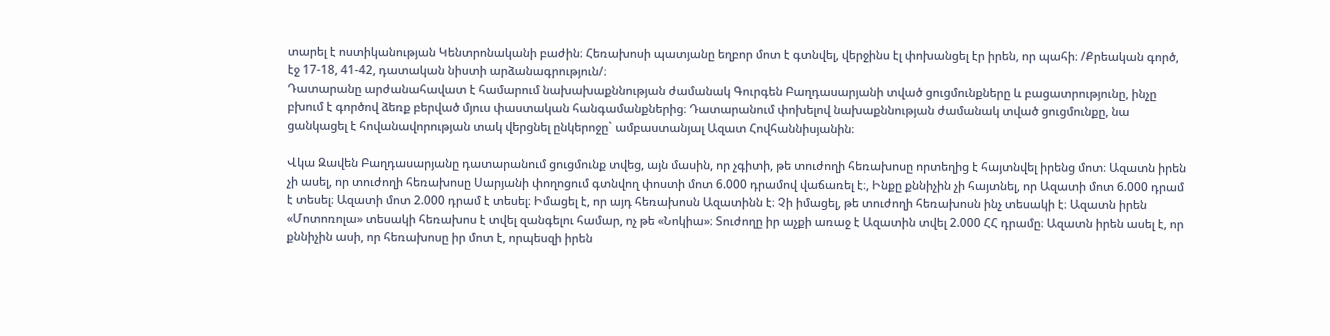տարել է ոստիկանության Կենտրոնականի բաժին։ Հեռախոսի պատյանը եղբոր մոտ է գտնվել, վերջինս էլ փոխանցել էր իրեն, որ պահի։ /Քրեական գործ, էջ 17-18, 41-42, դատական նիստի արձանագրություն/։
Դատարանը արժանահավատ է համարում նախախաքննության ժամանակ Գուրգեն Բաղդասարյանի տված ցուցմունքները և բացատրությունը, ինչը բխում է գործով ձեռք բերված մյուս փաստական հանգամանքներից։ Դատարանում փոխելով նախաքննության ժամանակ տված ցուցմունքը, նա ցանկացել է հովանավորության տակ վերցնել ընկերոջը` ամբաստանյալ Ազատ Հովհաննիսյանին։

Վկա Զավեն Բաղդասարյանը դատարանում ցուցմունք տվեց, այն մասին, որ չգիտի, թե տուժողի հեռախոսը որտեղից է հայտնվել իրենց մոտ։ Ազատն իրեն չի ասել, որ տուժողի հեռախոսը Սարյանի փողոցում գտնվող փոստի մոտ 6.000 դրամով վաճառել է։, Ինքը քննիչին չի հայտնել, որ Ազատի մոտ 6.000 դրամ է տեսել։ Ազատի մոտ 2.000 դրամ է տեսել։ Իմացել է, որ այդ հեռախոսն Ազատինն է։ Չի իմացել, թե տուժողի հեռախոսն ինչ տեսակի է։ Ազատն իրեն «Մոտոռոլա» տեսակի հեռախոս է տվել զանգելու համար, ոչ թե «Նոկիա»։ Տուժողը իր աչքի առաջ է Ազատին տվել 2.000 ՀՀ դրամը։ Ազատն իրեն ասել է, որ քննիչին ասի, որ հեռախոսը իր մոտ է, որպեսզի իրեն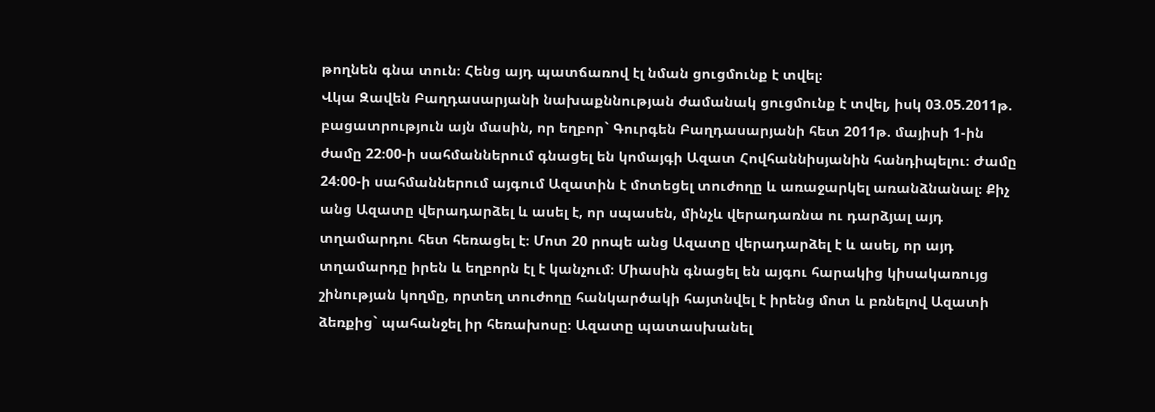թողնեն գնա տուն։ Հենց այդ պատճառով էլ նման ցուցմունք է տվել։
Վկա Զավեն Բաղդասարյանի նախաքննության ժամանակ ցուցմունք է տվել, իսկ 03.05.2011թ. բացատրություն այն մասին, որ եղբոր` Գուրգեն Բաղդասարյանի հետ 2011թ. մայիսի 1-ին ժամը 22։00-ի սահմաններում գնացել են կոմայգի Ազատ Հովհաննիսյանին հանդիպելու։ Ժամը 24։00-ի սահմաններում այգում Ազատին է մոտեցել տուժողը և առաջարկել առանձնանալ։ Քիչ անց Ազատը վերադարձել և ասել է, որ սպասեն, մինչև վերադառնա ու դարձյալ այդ տղամարդու հետ հեռացել է։ Մոտ 20 րոպե անց Ազատը վերադարձել է և ասել, որ այդ տղամարդը իրեն և եղբորն էլ է կանչում։ Միասին գնացել են այգու հարակից կիսակառույց շինության կողմը, որտեղ տուժողը հանկարծակի հայտնվել է իրենց մոտ և բռնելով Ազատի ձեռքից` պահանջել իր հեռախոսը։ Ազատը պատասխանել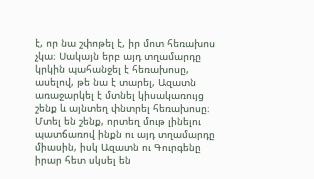է, որ նա շփոթել է, իր մոտ հեռախոս չկա։ Սակայն երբ այդ տղամարդը կրկին պահանջել է հեռախոսը, ասելով, թե նա է տարել, Ազատն առաջարկել է մտնել կիսակառույց շենք և այնտեղ փնտրել հեռախոսը։ Մտել են շենք, որտեղ մութ լինելու պատճառով ինքն ու այդ տղամարդը միասին, իսկ Ազատն ու Գուրգենը իրար հետ սկսել են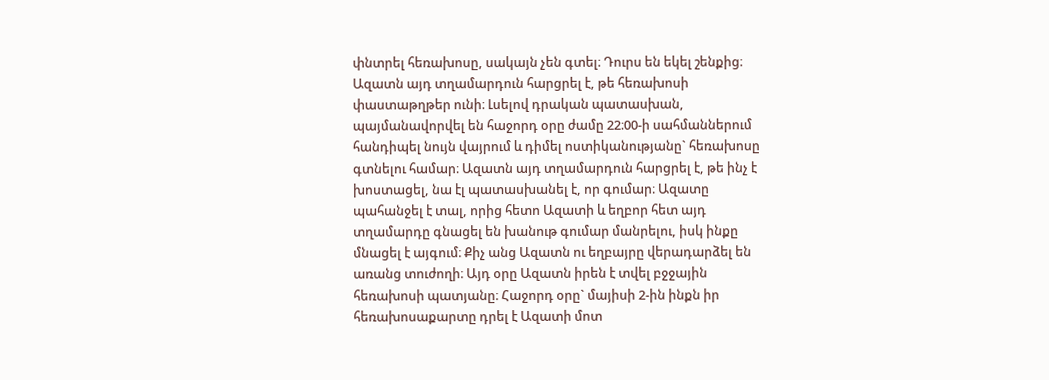փնտրել հեռախոսը, սակայն չեն գտել։ Դուրս են եկել շենքից։ Ազատն այդ տղամարդուն հարցրել է, թե հեռախոսի փաստաթղթեր ունի։ Լսելով դրական պատասխան, պայմանավորվել են հաջորդ օրը ժամը 22։00-ի սահմաններում հանդիպել նույն վայրում և դիմել ոստիկանությանը` հեռախոսը գտնելու համար։ Ազատն այդ տղամարդուն հարցրել է, թե ինչ է խոստացել, նա էլ պատասխանել է, որ գումար։ Ազատը պահանջել է տալ, որից հետո Ազատի և եղբոր հետ այդ տղամարդը գնացել են խանութ գումար մանրելու, իսկ ինքը մնացել է այգում։ Քիչ անց Ազատն ու եղբայրը վերադարձել են առանց տուժողի։ Այդ օրը Ազատն իրեն է տվել բջջային հեռախոսի պատյանը։ Հաջորդ օրը` մայիսի 2-ին ինքն իր հեռախոսաքարտը դրել է Ազատի մոտ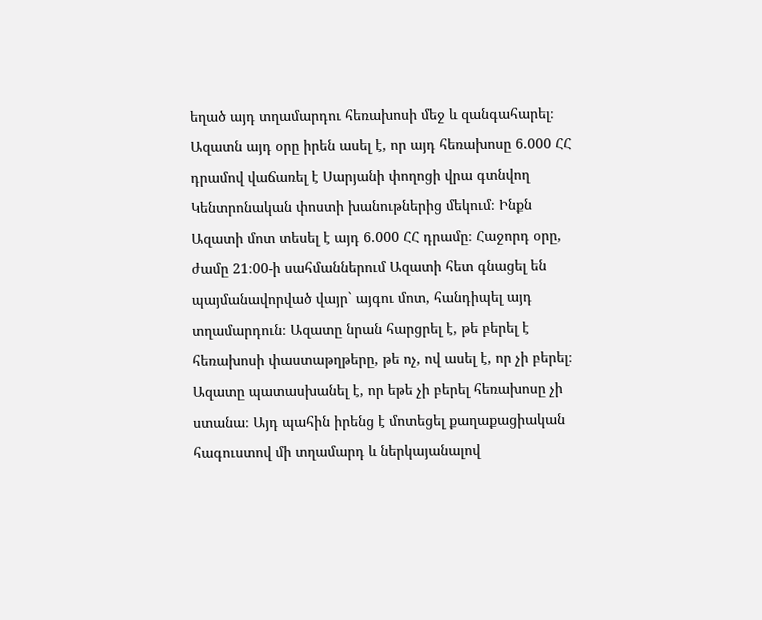եղած այդ տղամարդու հեռախոսի մեջ և զանգահարել։ Ազատն այդ օրը իրեն ասել է, որ այդ հեռախոսը 6.000 ՀՀ դրամով վաճառել է Սարյանի փողոցի վրա գտնվող Կենտրոնական փոստի խանութներից մեկում։ Ինքն Ազատի մոտ տեսել է այդ 6.000 ՀՀ դրամը։ Հաջորդ օրը, ժամը 21։00-ի սահմաններում Ազատի հետ գնացել են պայմանավորված վայր` այգու մոտ, հանդիպել այդ տղամարդուն։ Ազատը նրան հարցրել է, թե բերել է հեռախոսի փաստաթղթերը, թե ոչ, ով ասել է, որ չի բերել։ Ազատը պատասխանել է, որ եթե չի բերել հեռախոսը չի ստանա։ Այդ պահին իրենց է մոտեցել քաղաքացիական հագուստով մի տղամարդ և ներկայանալով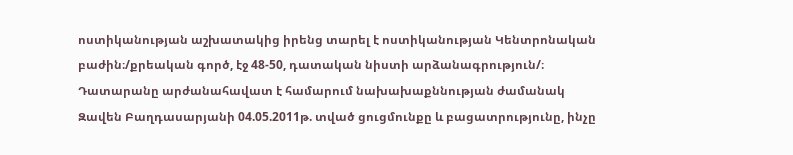ոստիկանության աշխատակից իրենց տարել է ոստիկանության Կենտրոնական բաժին։/քրեական գործ, էջ 48-50, դատական նիստի արձանագրություն/։
Դատարանը արժանահավատ է համարում նախախաքննության ժամանակ Զավեն Բաղդասարյանի 04.05.2011թ. տված ցուցմունքը և բացատրությունը, ինչը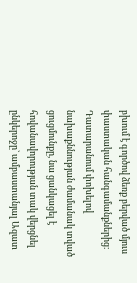բխում է գործով ձեռք բերված մյուս փաստական հանգամանքներից։ Դատարանում փոխելով նախաքննության ժամանակ տված ցուցմունքը, նա ցանկացել է հովանավորության տակ վերցնել ընկերոջը` ամբաստանյալ Ազատ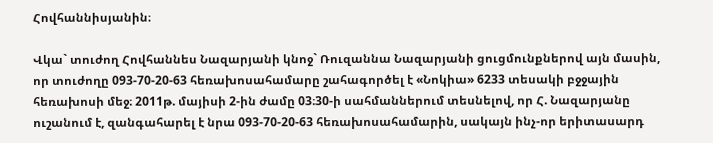Հովհաննիսյանին։

Վկա` տուժող Հովհաննես Նազարյանի կնոջ` Ռուզաննա Նազարյանի ցուցմունքներով այն մասին, որ տուժողը 093-70-20-63 հեռախոսահամարը շահագործել է «Նոկիա» 6233 տեսակի բջջային հեռախոսի մեջ։ 2011թ. մայիսի 2-ին ժամը 03։30-ի սահմաններում տեսնելով, որ Հ. Նազարյանը ուշանում է, զանգահարել է նրա 093-70-20-63 հեռախոսահամարին, սակայն ինչ-որ երիտասարդ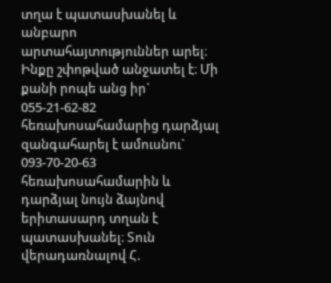տղա է պատասխանել և անբարո արտահայտություններ արել։ Ինքը շփոթված անջատել է։ Մի քանի րոպե անց իր` 055-21-62-82 հեռախոսահամարից դարձյալ զանգահարել է ամուսնու` 093-70-20-63 հեռախոսահամարին և դարձյալ նույն ձայնով երիտասարդ տղան է պատասխանել։ Տուն վերադառնալով Հ.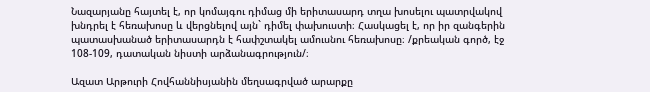Նազարյանը հայտել է, որ կոմայգու դիմաց մի երիտասարդ տղա խոսելու պատրվակով խնդրել է հեռախոսը և վերցնելով այն` դիմել փախուստի։ Հասկացել է, որ իր զանգերին պատասխանած երիտասարդն է հափշտակել ամուսնու հեռախոսը։ /քրեական գործ, էջ 108-109, դատական նիստի արձանագրություն/։

Ազատ Արթուրի Հովհաննիսյանին մեղսագրված արարքը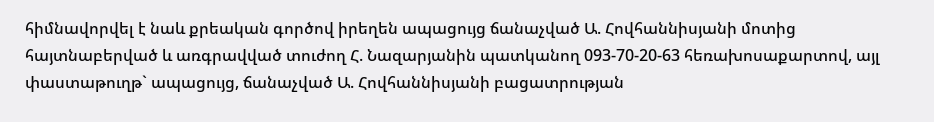հիմնավորվել է նաև քրեական գործով իրեղեն ապացույց ճանաչված Ա. Հովհաննիսյանի մոտից հայտնաբերված և առգրավված տուժող Հ. Նազարյանին պատկանող 093-70-20-63 հեռախոսաքարտով, այլ փաստաթուղթ` ապացույց, ճանաչված Ա. Հովհաննիսյանի բացատրության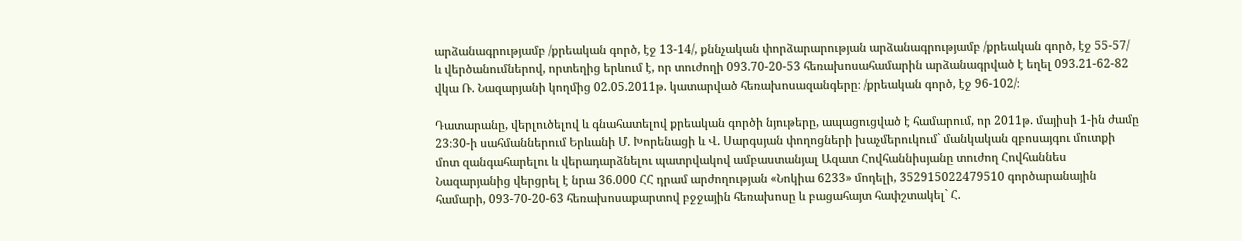արձանագրությամբ /քրեական գործ, էջ 13-14/, քննչական փորձարարության արձանագրությամբ /քրեական գործ, էջ 55-57/ և վերծանումներով, որտեղից երևում է, որ տուժողի 093.70-20-53 հեռախոսահամարին արձանագրված է եղել 093.21-62-82 վկա Ռ. Նազարյանի կողմից 02.05.2011թ. կատարված հեռախոսազանգերը։ /քրեական գործ, էջ 96-102/։

Դատարանը, վերլուծելով և գնահատելով քրեական գործի նյութերը, ապացուցված է համարում, որ 2011թ. մայիսի 1-ին ժամը 23։30-ի սահմաններում Երևանի Մ. Խորենացի և Վ. Սարգսյան փողոցների խաչմերուկում` մանկական զբոսայգու մուտքի մոտ զանգահարելու և վերադարձնելու պատրվակով ամբաստանյալ Ազատ Հովհաննիսյանը տուժող Հովհաննես Նազարյանից վերցրել է նրա 36.000 ՀՀ դրամ արժողության «Նոկիա 6233» մոդելի, 352915022479510 գործարանային համարի, 093-70-20-63 հեռախոսաքարտով բջջային հեռախոսը և բացահայտ հափշտակել` Հ.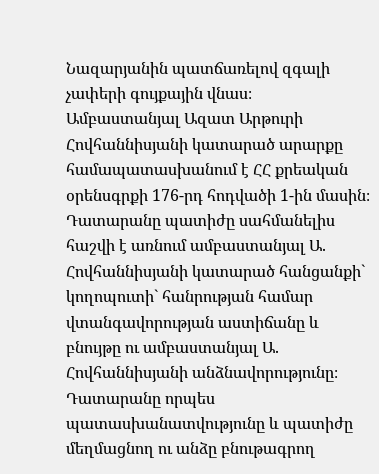Նազարյանին պատճառելով զգալի չափերի գույքային վնաս։
Ամբաստանյալ Ազատ Արթուրի Հովհաննիսյանի կատարած արարքը համապատասխանում է ՀՀ քրեական օրենսգրքի 176-րդ հոդվածի 1-ին մասին։
Դատարանը պատիժը սահմանելիս հաշվի է առնում ամբաստանյալ Ա. Հովհաննիսյանի կատարած հանցանքի` կողոպուտի` հանրության համար վտանգավորության աստիճանը և բնույթը ու ամբաստանյալ Ա. Հովհաննիսյանի անձնավորությունը։
Դատարանը որպես պատասխանատվությունը և պատիժը մեղմացնող ու անձը բնութագրող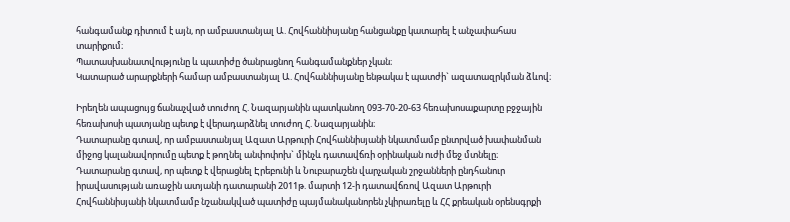հանգամանք դիտում է այն, որ ամբաստանյալ Ա. Հովհաննիսյանը հանցանքը կատարել է անչափահաս տարիքում։
Պատասխանատվությունը և պատիժը ծանրացնող հանգամանքներ չկան։
Կատարած արարքների համար ամբաստանյալ Ա. Հովհաննիսյանը ենթակա է պատժի` ազատազրկման ձևով։

Իրեղեն ապացույց ճանաչված տուժող Հ. Նազարյանին պատկանող 093-70-20-63 հեռախոսաքարտը բջջային հեռախոսի պատյանը պետք է վերադարձնել տուժող Հ. Նազարյանին։
Դատարանը գտավ, որ ամբաստանյալ Ազատ Արթուրի Հովհաննիսյանի նկատմամբ ընտրված խափանման միջոց կալանավորումը պետք է թողնել անփոփոխ` մինչև դատավճռի օրինական ուժի մեջ մտնելը։
Դատարանը գտավ, որ պետք է վերացնել Էրեբունի և Նուբարաշեն վարչական շրջանների ընդհանուր իրավասության առաջին ատյանի դատարանի 2011թ. մարտի 12-ի դատավճռով Ազատ Արթուրի Հովհաննիսյանի նկատմամբ նշանակված պատիժը պայմանականորեն չկիրառելը և ՀՀ քրեական օրենսգրքի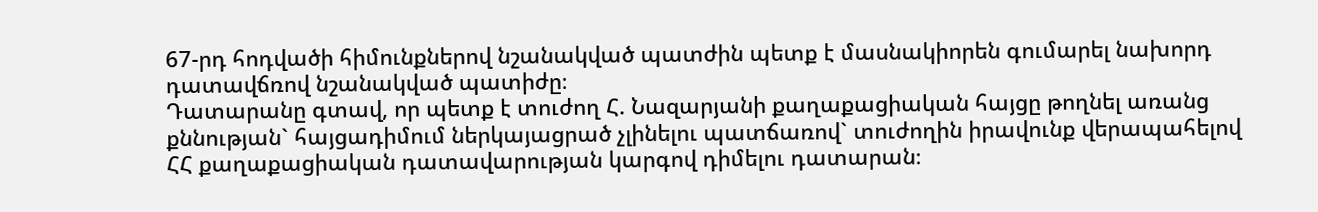67-րդ հոդվածի հիմունքներով նշանակված պատժին պետք է մասնակիորեն գումարել նախորդ դատավճռով նշանակված պատիժը։
Դատարանը գտավ, որ պետք է տուժող Հ. Նազարյանի քաղաքացիական հայցը թողնել առանց քննության` հայցադիմում ներկայացրած չլինելու պատճառով` տուժողին իրավունք վերապահելով ՀՀ քաղաքացիական դատավարության կարգով դիմելու դատարան։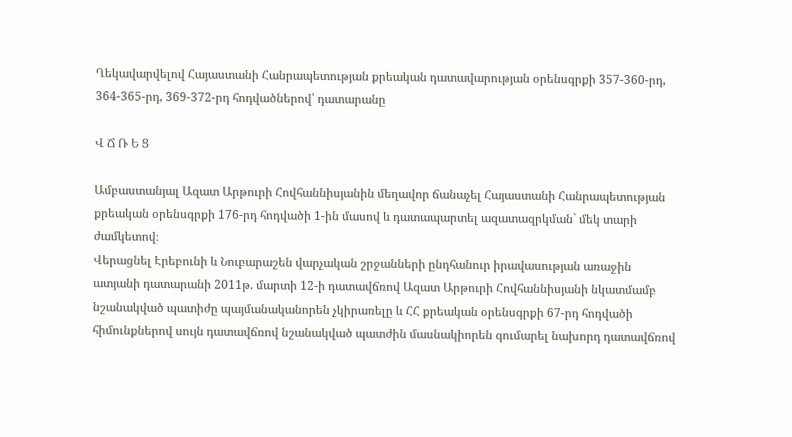Ղեկավարվելով Հայաստանի Հանրապետության քրեական դատավարության օրենսգրքի 357-360-րդ, 364-365-րդ, 369-372-րդ հոդվածներով՝ դատարանը

Վ Ճ Ռ Ե Ց

Ամբաստանյալ Ազատ Արթուրի Հովհաննիսյանին մեղավոր ճանաչել Հայաստանի Հանրապետության քրեական օրենսգրքի 176-րդ հոդվածի 1-ին մասով և դատապարտել ազատազրկման` մեկ տարի ժամկետով։
Վերացնել Էրեբունի և Նուբարաշեն վարչական շրջանների ընդհանուր իրավասության առաջին ատյանի դատարանի 2011թ. մարտի 12-ի դատավճռով Ազատ Արթուրի Հովհաննիսյանի նկատմամբ նշանակված պատիժը պայմանականորեն չկիրառելը և ՀՀ քրեական օրենսգրքի 67-րդ հոդվածի հիմունքներով սույն դատավճռով նշանակված պատժին մասնակիորեն գումարել նախորդ դատավճռով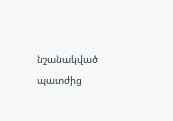նշանակված պատժից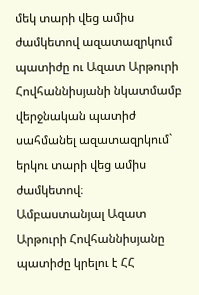մեկ տարի վեց ամիս ժամկետով ազատազրկում պատիժը ու Ազատ Արթուրի Հովհաննիսյանի նկատմամբ վերջնական պատիժ սահմանել ազատազրկում` երկու տարի վեց ամիս ժամկետով։
Ամբաստանյալ Ազատ Արթուրի Հովհաննիսյանը պատիժը կրելու է ՀՀ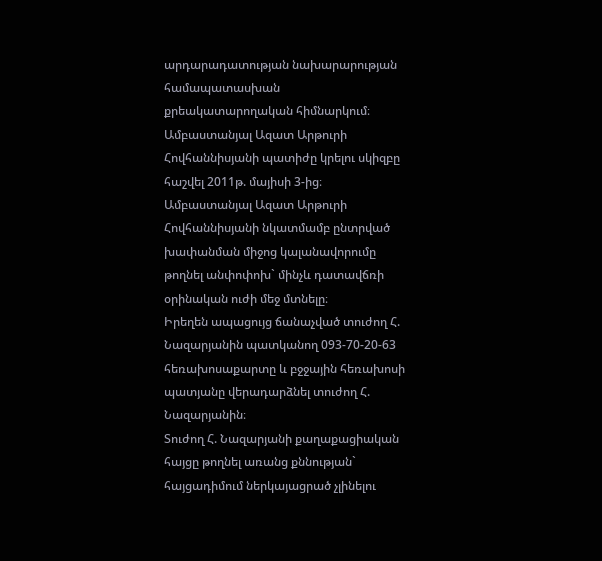արդարադատության նախարարության համապատասխան քրեակատարողական հիմնարկում։
Ամբաստանյալ Ազատ Արթուրի Հովհաննիսյանի պատիժը կրելու սկիզբը հաշվել 2011թ. մայիսի 3-ից։
Ամբաստանյալ Ազատ Արթուրի Հովհաննիսյանի նկատմամբ ընտրված խափանման միջոց կալանավորումը թողնել անփոփոխ` մինչև դատավճռի օրինական ուժի մեջ մտնելը։
Իրեղեն ապացույց ճանաչված տուժող Հ. Նազարյանին պատկանող 093-70-20-63 հեռախոսաքարտը և բջջային հեռախոսի պատյանը վերադարձնել տուժող Հ. Նազարյանին։
Տուժող Հ. Նազարյանի քաղաքացիական հայցը թողնել առանց քննության` հայցադիմում ներկայացրած չլինելու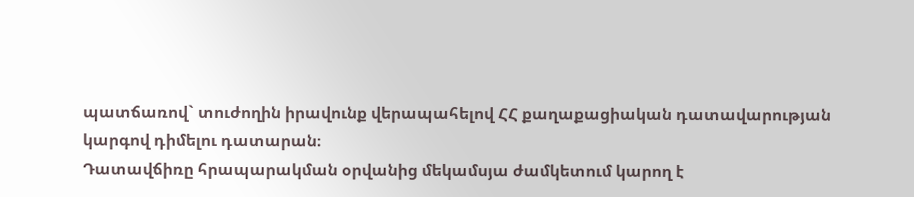պատճառով` տուժողին իրավունք վերապահելով ՀՀ քաղաքացիական դատավարության կարգով դիմելու դատարան։
Դատավճիռը հրապարակման օրվանից մեկամսյա ժամկետում կարող է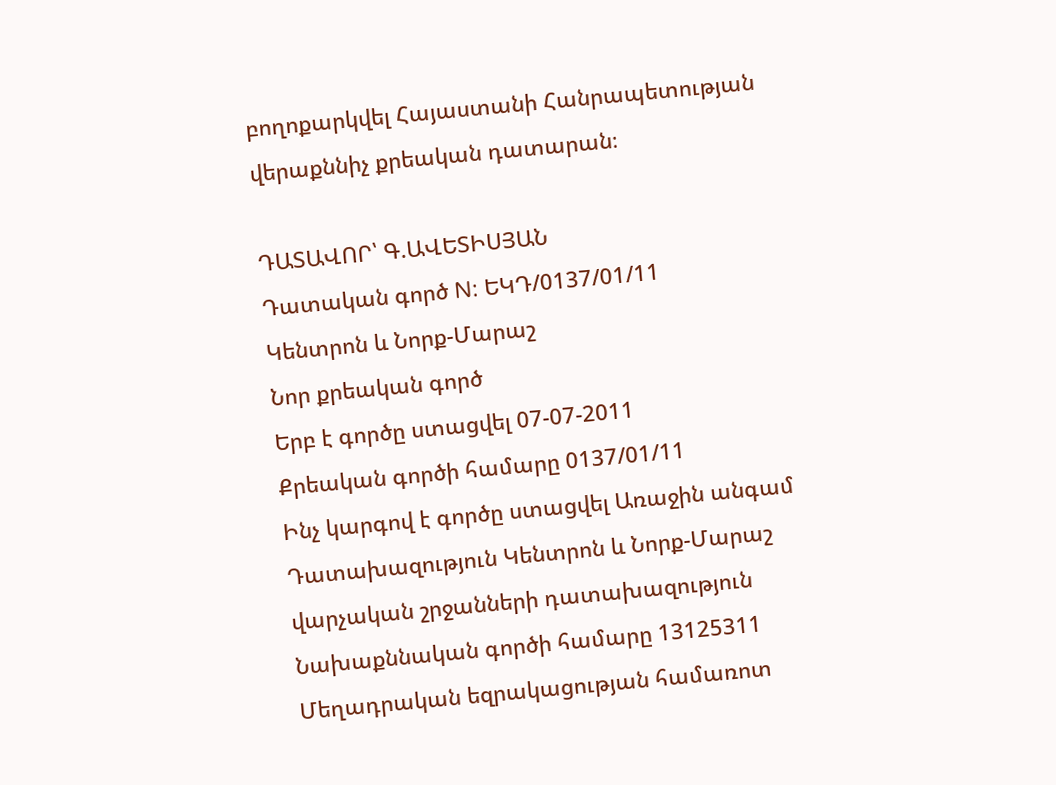բողոքարկվել Հայաստանի Հանրապետության վերաքննիչ քրեական դատարան։

ԴԱՏԱՎՈՐ՝ Գ.ԱՎԵՏԻՍՅԱՆ
Դատական գործ N: ԵԿԴ/0137/01/11
Կենտրոն և Նորք-Մարաշ
Նոր քրեական գործ
Երբ է գործը ստացվել 07-07-2011
Քրեական գործի համարը 0137/01/11
Ինչ կարգով է գործը ստացվել Առաջին անգամ
Դատախազություն Կենտրոն և Նորք-Մարաշ վարչական շրջանների դատախազություն
Նախաքննական գործի համարը 13125311
Մեղադրական եզրակացության համառոտ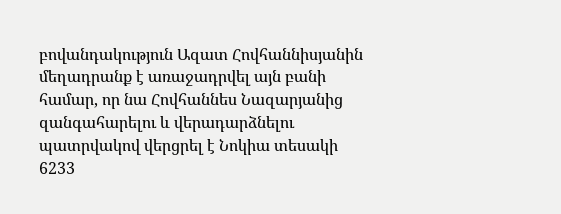բովանդակություն Ազատ Հովհաննիսյանին մեղադրանք է առաջադրվել այն բանի համար, որ նա Հովհաննես Նազարյանից զանգահարելու և վերադարձնելու պատրվակով վերցրել է Նոկիա տեսակի 6233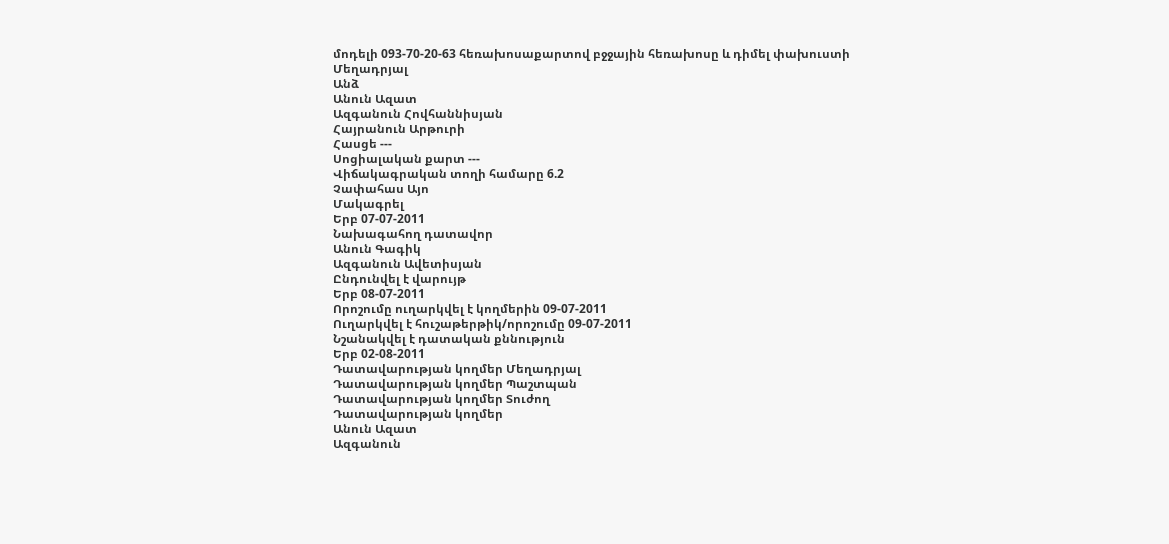մոդելի 093-70-20-63 հեռախոսաքարտով բջջային հեռախոսը և դիմել փախուստի
Մեղադրյալ
Անձ
Անուն Ազատ
Ազգանուն Հովհաննիսյան
Հայրանուն Արթուրի
Հասցե ---
Սոցիալական քարտ ---
Վիճակագրական տողի համարը 6.2
Չափահաս Այո
Մակագրել
Երբ 07-07-2011
Նախագահող դատավոր
Անուն Գագիկ
Ազգանուն Ավետիսյան
Ընդունվել է վարույթ
Երբ 08-07-2011
Որոշումը ուղարկվել է կողմերին 09-07-2011
Ուղարկվել է հուշաթերթիկ/որոշումը 09-07-2011
Նշանակվել է դատական քննություն
Երբ 02-08-2011
Դատավարության կողմեր Մեղադրյալ
Դատավարության կողմեր Պաշտպան
Դատավարության կողմեր Տուժող
Դատավարության կողմեր
Անուն Ազատ
Ազգանուն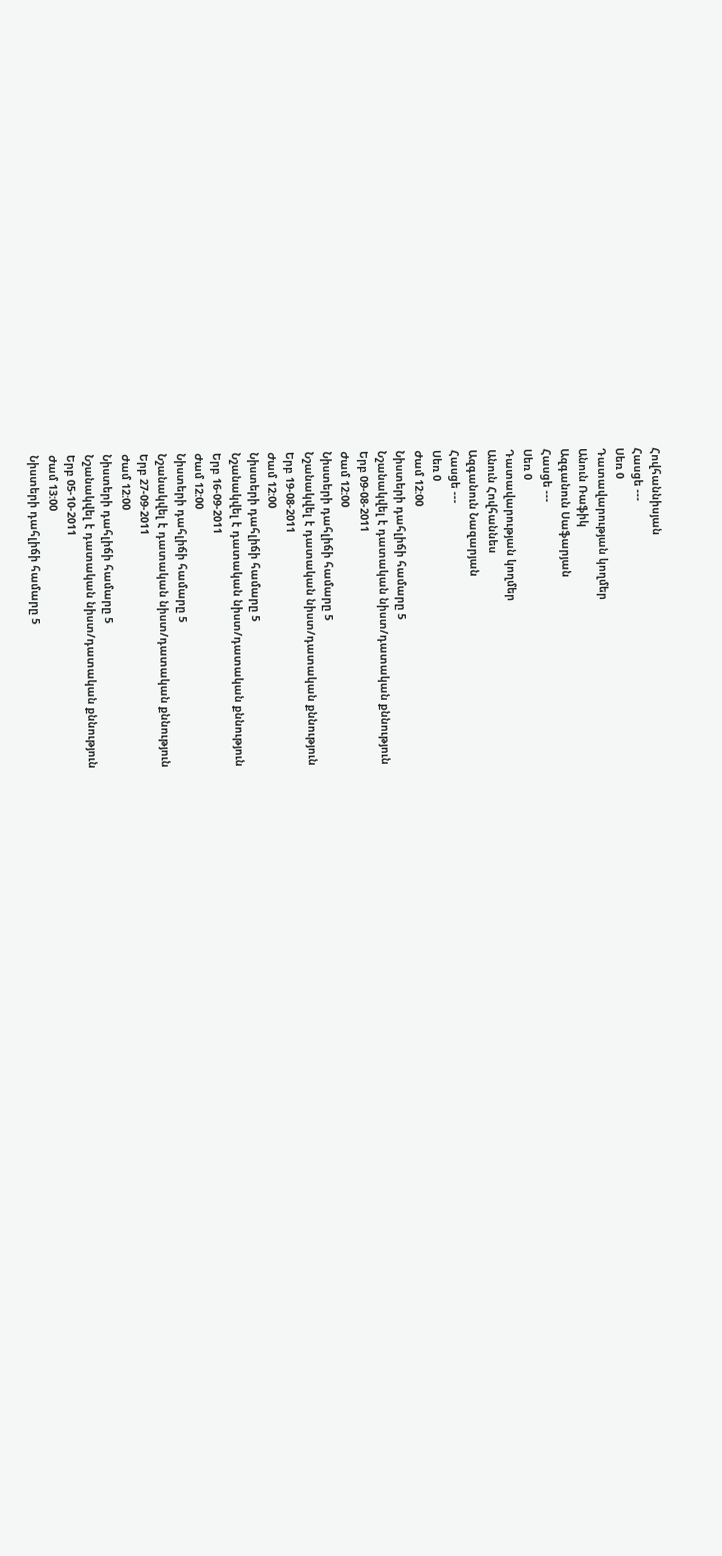Հովհաննիսյան
Հասցե ---
Սեռ 0
Դատավարության կողմեր
Անուն Ռաֆիկ
Ազգանուն Սաֆարյան
Հասցե ---
Սեռ 0
Դատավարության կողմեր
Անուն Հովհաննես
Ազգանուն Նազարյան
Հասցե ---
Սեռ 0
Ժամ 12:00
Նիստերի դահլիճի համարը 5
Նշանակվել է դատական նիստ/դատական քննություն
Երբ 09-08-2011
Ժամ 12:00
Նիստերի դահլիճի համարը 5
Նշանակվել է դատական նիստ/դատական քննություն
Երբ 19-08-2011
Ժամ 12:00
Նիստերի դահլիճի համարը 5
Նշանակվել է դատական նիստ/դատական քննություն
Երբ 16-09-2011
Ժամ 12:00
Նիստերի դահլիճի համարը 5
Նշանակվել է դատական նիստ/դատական քննություն
Երբ 27-09-2011
Ժամ 12:00
Նիստերի դահլիճի համարը 5
Նշանակվել է դատական նիստ/դատական քննություն
Երբ 05-10-2011
Ժամ 13:00
Նիստերի դահլիճի համարը 5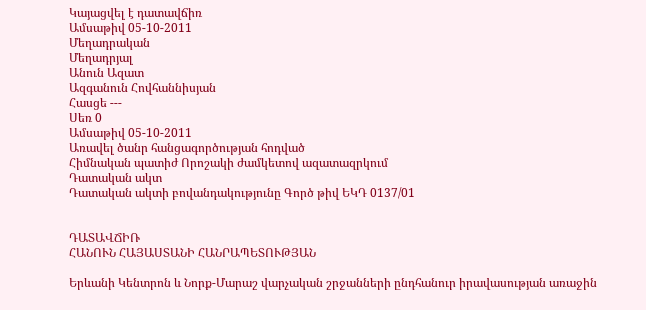Կայացվել է դատավճիռ
Ամսաթիվ 05-10-2011
Մեղադրական
Մեղադրյալ
Անուն Ազատ
Ազգանուն Հովհաննիսյան
Հասցե ---
Սեռ 0
Ամսաթիվ 05-10-2011
Առավել ծանր հանցագործության հոդված
Հիմնական պատիժ Որոշակի ժամկետով ազատազրկում
Դատական ակտ
Դատական ակտի բովանդակությունը Գործ թիվ ԵԿԴ 0137/01


ԴԱՏԱՎՃԻՌ
ՀԱՆՈՒՆ ՀԱՅԱՍՏԱՆԻ ՀԱՆՐԱՊԵՏՈՒԹՅԱՆ

Երևանի Կենտրոն և Նորք-Մարաշ վարչական շրջանների ընդհանուր իրավասության առաջին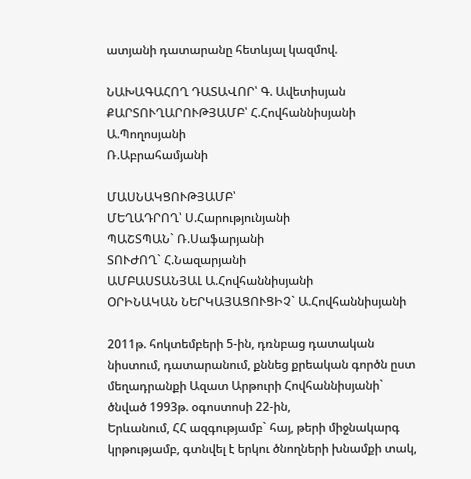ատյանի դատարանը հետևյալ կազմով.

ՆԱԽԱԳԱՀՈՂ ԴԱՏԱՎՈՐ՝ Գ. Ավետիսյան
ՔԱՐՏՈՒՂԱՐՈՒԹՅԱՄԲ՝ Հ.Հովհաննիսյանի
Ա.Պողոսյանի
Ռ.Աբրահամյանի

ՄԱՍՆԱԿՑՈՒԹՅԱՄԲ՝
ՄԵՂԱԴՐՈՂ՝ Ս.Հարությունյանի
ՊԱՇՏՊԱՆ` Ռ.Սաֆարյանի
ՏՈՒԺՈՂ` Հ.Նազարյանի
ԱՄԲԱՍՏԱՆՅԱԼ Ա.Հովհաննիսյանի
ՕՐԻՆԱԿԱՆ ՆԵՐԿԱՅԱՑՈՒՑԻՉ` Ա.Հովհաննիսյանի

2011թ. հոկտեմբերի 5-ին, դռնբաց դատական նիստում, դատարանում, քննեց քրեական գործն ըստ մեղադրանքի Ազատ Արթուրի Հովհաննիսյանի` ծնված 1993թ. օգոստոսի 22-ին,
Երևանում, ՀՀ ազգությամբ` հայ, թերի միջնակարգ կրթությամբ, գտնվել է երկու ծնողների խնամքի տակ,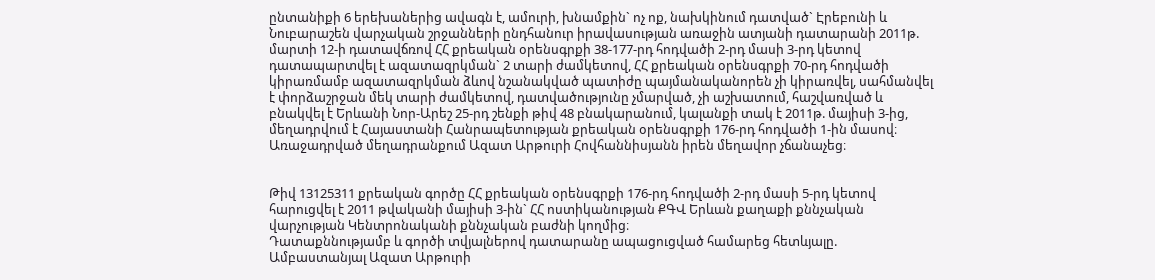ընտանիքի 6 երեխաներից ավագն է, ամուրի, խնամքին` ոչ ոք, նախկինում դատված` Էրեբունի և Նուբարաշեն վարչական շրջանների ընդհանուր իրավասության առաջին ատյանի դատարանի 2011թ. մարտի 12-ի դատավճռով ՀՀ քրեական օրենսգրքի 38-177-րդ հոդվածի 2-րդ մասի 3-րդ կետով դատապարտվել է ազատազրկման` 2 տարի ժամկետով, ՀՀ քրեական օրենսգրքի 70-րդ հոդվածի կիրառմամբ ազատազրկման ձևով նշանակված պատիժը պայմանականորեն չի կիրառվել, սահմանվել է փորձաշրջան մեկ տարի ժամկետով, դատվածությունը չմարված, չի աշխատում, հաշվառված և բնակվել է Երևանի Նոր-Արեշ 25-րդ շենքի թիվ 48 բնակարանում, կալանքի տակ է 2011թ. մայիսի 3-ից, մեղադրվում է Հայաստանի Հանրապետության քրեական օրենսգրքի 176-րդ հոդվածի 1-ին մասով։ Առաջադրված մեղադրանքում Ազատ Արթուրի Հովհաննիսյանն իրեն մեղավոր չճանաչեց։


Թիվ 13125311 քրեական գործը ՀՀ քրեական օրենսգրքի 176-րդ հոդվածի 2-րդ մասի 5-րդ կետով հարուցվել է 2011 թվականի մայիսի 3-ին` ՀՀ ոստիկանության ՔԳՎ Երևան քաղաքի քննչական վարչության Կենտրոնականի քննչական բաժնի կողմից։
Դատաքննությամբ և գործի տվյալներով դատարանը ապացուցված համարեց հետևյալը.
Ամբաստանյալ Ազատ Արթուրի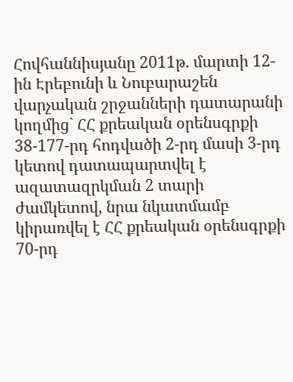Հովհաննիսյանը 2011թ. մարտի 12-ին Էրեբունի և Նուբարաշեն վարչական շրջանների դատարանի կողմից` ՀՀ քրեական օրենսգրքի 38-177-րդ հոդվածի 2-րդ մասի 3-րդ կետով դատապարտվել է ազատազրկման 2 տարի ժամկետով, նրա նկատմամբ կիրառվել է ՀՀ քրեական օրենսգրքի 70-րդ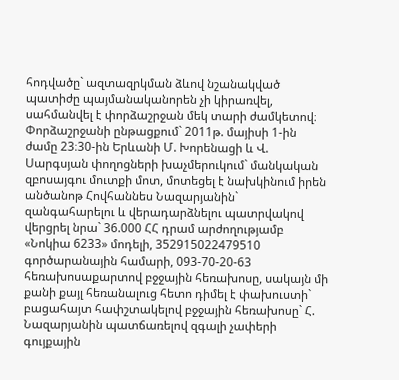հոդվածը` ազտազրկման ձևով նշանակված պատիժը պայմանականորեն չի կիրառվել, սահմանվել է փորձաշրջան մեկ տարի ժամկետով։ Փորձաշրջանի ընթացքում` 2011թ. մայիսի 1-ին ժամը 23։30-ին Երևանի Մ. Խորենացի և Վ. Սարգսյան փողոցների խաչմերուկում` մանկական զբոսայգու մուտքի մոտ, մոտեցել է նախկինում իրեն անծանոթ Հովհաննես Նազարյանին` զանգահարելու և վերադարձնելու պատրվակով վերցրել նրա` 36.000 ՀՀ դրամ արժողությամբ «Նոկիա 6233» մոդելի, 352915022479510 գործարանային համարի, 093-70-20-63 հեռախոսաքարտով բջջային հեռախոսը, սակայն մի քանի քայլ հեռանալուց հետո դիմել է փախուստի` բացահայտ հափշտակելով բջջային հեռախոսը` Հ. Նազարյանին պատճառելով զգալի չափերի գույքային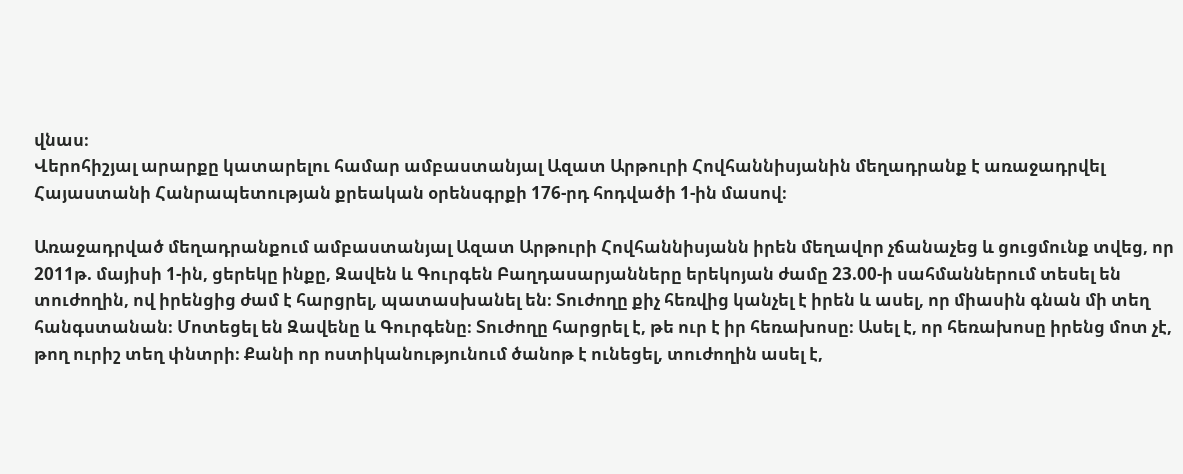վնաս։
Վերոհիշյալ արարքը կատարելու համար ամբաստանյալ Ազատ Արթուրի Հովհաննիսյանին մեղադրանք է առաջադրվել Հայաստանի Հանրապետության քրեական օրենսգրքի 176-րդ հոդվածի 1-ին մասով։

Առաջադրված մեղադրանքում ամբաստանյալ Ազատ Արթուրի Հովհաննիսյանն իրեն մեղավոր չճանաչեց և ցուցմունք տվեց, որ 2011թ. մայիսի 1-ին, ցերեկը ինքը, Զավեն և Գուրգեն Բաղդասարյանները երեկոյան ժամը 23.00-ի սահմաններում տեսել են տուժողին, ով իրենցից ժամ է հարցրել, պատասխանել են։ Տուժողը քիչ հեռվից կանչել է իրեն և ասել, որ միասին գնան մի տեղ հանգստանան։ Մոտեցել են Զավենը և Գուրգենը։ Տուժողը հարցրել է, թե ուր է իր հեռախոսը։ Ասել է, որ հեռախոսը իրենց մոտ չէ, թող ուրիշ տեղ փնտրի։ Քանի որ ոստիկանությունում ծանոթ է ունեցել, տուժողին ասել է,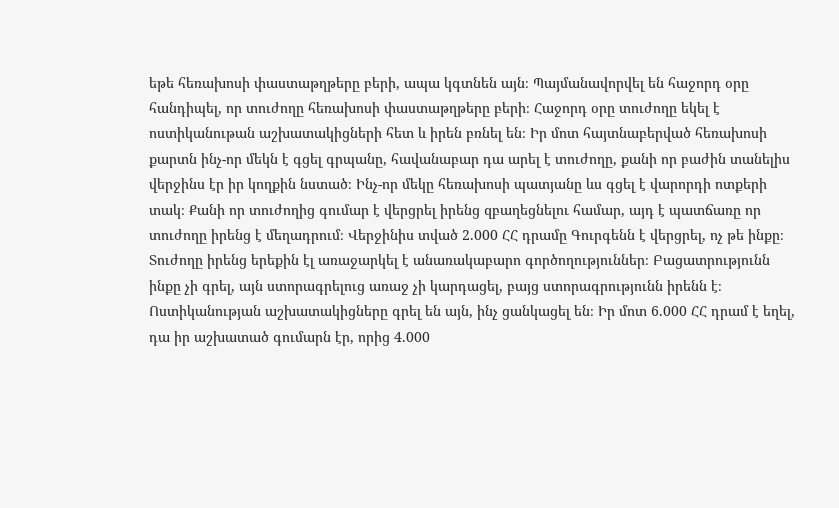եթե հեռախոսի փաստաթղթերը բերի, ապա կգտնեն այն։ Պայմանավորվել են հաջորդ օրը հանդիպել, որ տուժողը հեռախոսի փաստաթղթերը բերի։ Հաջորդ օրը տուժողը եկել է ոստիկանութան աշխատակիցների հետ և իրեն բռնել են։ Իր մոտ հայտնաբերված հեռախոսի քարտն ինչ-որ մեկն է գցել գրպանը, հավանաբար դա արել է տուժողը, քանի որ բաժին տանելիս վերջինս էր իր կողքին նստած։ Ինչ-որ մեկը հեռախոսի պատյանը ևս գցել է վարորդի ոտքերի տակ։ Քանի որ տուժողից գումար է վերցրել իրենց զբաղեցնելու համար, այդ է պատճառը որ տուժողը իրենց է մեղադրում։ Վերջինիս տված 2.000 ՀՀ դրամը Գուրգենն է վերցրել, ոչ թե ինքը։ Տուժողը իրենց երեքին էլ առաջարկել է անառակաբարո գործողություններ։ Բացատրությունն ինքը չի գրել, այն ստորագրելուց առաջ չի կարդացել, բայց ստորագրությունն իրենն է։ Ոստիկանության աշխատակիցները գրել են այն, ինչ ցանկացել են։ Իր մոտ 6.000 ՀՀ դրամ է եղել, դա իր աշխատած գումարն էր, որից 4.000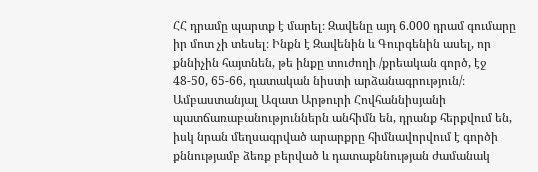ՀՀ դրամը պարտք է մարել։ Զավենը այդ 6.000 դրամ գումարը իր մոտ չի տեսել։ Ինքն է Զավենին և Գուրգենին ասել, որ քննիչին հայտնեն, թե ինքը տուժողի /քրեական գործ, էջ 48-50, 65-66, դատական նիստի արձանագրություն/։
Ամբաստանյալ Ազատ Արթուրի Հովհաննիսյանի պատճառաբանություններն անհիմն են, դրանք հերքվում են, իսկ նրան մեղսագրված արարքրը հիմնավորվում է գործի քննությամբ ձեռք բերված և դատաքննության ժամանակ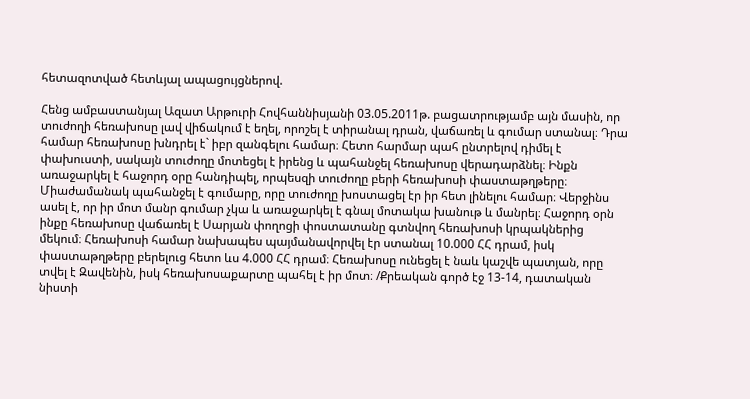հետազոտված հետևյալ ապացույցներով.

Հենց ամբաստանյալ Ազատ Արթուրի Հովհաննիսյանի 03.05.2011թ. բացատրությամբ այն մասին, որ տուժողի հեռախոսը լավ վիճակում է եղել, որոշել է տիրանալ դրան, վաճառել և գումար ստանալ։ Դրա համար հեռախոսը խնդրել է` իբր զանգելու համար։ Հետո հարմար պահ ընտրելով դիմել է փախուստի, սակայն տուժողը մոտեցել է իրենց և պահանջել հեռախոսը վերադարձնել։ Ինքն առաջարկել է հաջորդ օրը հանդիպել, որպեսզի տուժողը բերի հեռախոսի փաստաթղթերը։ Միաժամանակ պահանջել է գումարը, որը տուժողը խոստացել էր իր հետ լինելու համար։ Վերջինս ասել է, որ իր մոտ մանր գումար չկա և առաջարկել է գնալ մոտակա խանութ և մանրել։ Հաջորդ օրն ինքը հեռախոսը վաճառել է Սարյան փողոցի փոստատանը գտնվող հեռախոսի կրպակներից մեկում։ Հեռախոսի համար նախապես պայմանավորվել էր ստանալ 10.000 ՀՀ դրամ, իսկ փաստաթղթերը բերելուց հետո ևս 4.000 ՀՀ դրամ։ Հեռախոսը ունեցել է նաև կաշվե պատյան, որը տվել է Զավենին, իսկ հեռախոսաքարտը պահել է իր մոտ։ /Քրեական գործ էջ 13-14, դատական նիստի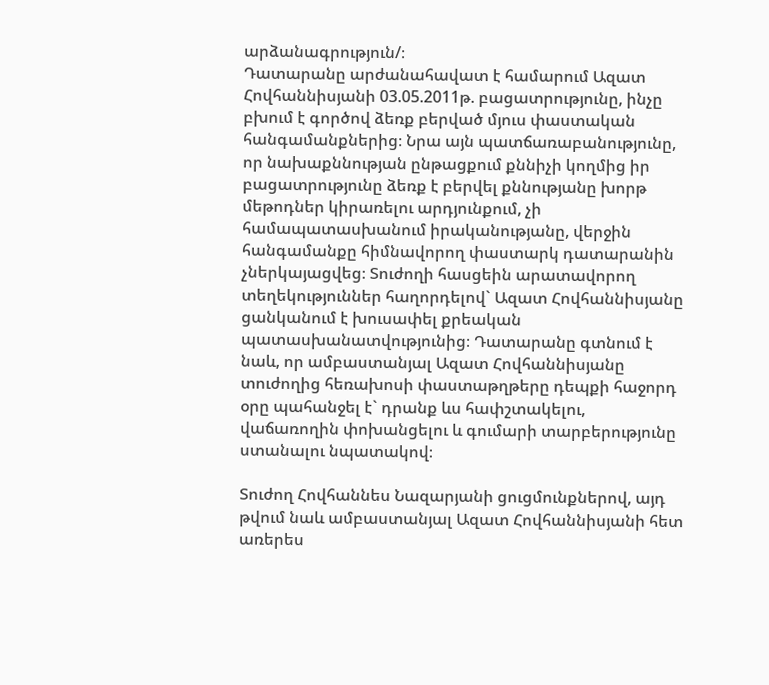արձանագրություն/։
Դատարանը արժանահավատ է համարում Ազատ Հովհաննիսյանի 03.05.2011թ. բացատրությունը, ինչը բխում է գործով ձեռք բերված մյուս փաստական հանգամանքներից։ Նրա այն պատճառաբանությունը, որ նախաքննության ընթացքում քննիչի կողմից իր բացատրությունը ձեռք է բերվել քննությանը խորթ մեթոդներ կիրառելու արդյունքում, չի համապատասխանում իրականությանը, վերջին հանգամանքը հիմնավորող փաստարկ դատարանին չներկայացվեց։ Տուժողի հասցեին արատավորող տեղեկություններ հաղորդելով` Ազատ Հովհաննիսյանը ցանկանում է խուսափել քրեական պատասխանատվությունից։ Դատարանը գտնում է նաև, որ ամբաստանյալ Ազատ Հովհաննիսյանը տուժողից հեռախոսի փաստաթղթերը դեպքի հաջորդ օրը պահանջել է` դրանք ևս հափշտակելու, վաճառողին փոխանցելու և գումարի տարբերությունը ստանալու նպատակով։

Տուժող Հովհաննես Նազարյանի ցուցմունքներով, այդ թվում նաև ամբաստանյալ Ազատ Հովհաննիսյանի հետ առերես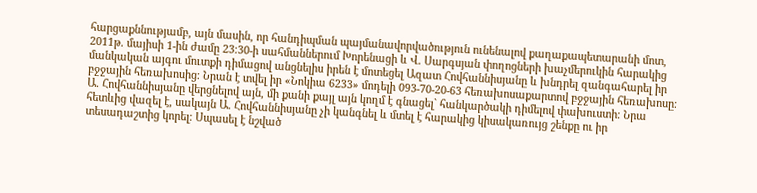հարցաքննությամբ, այն մասին, որ հանդիպման պայմանավորվածություն ունենալով քաղաքապետարանի մոտ, 2011թ. մայիսի 1-ին ժամը 23։30-ի սահմաններում Խորենացի և Վ. Սարգսյան փողոցների խաչմերուկին հարակից մանկական այգու մուտքի դիմացով անցնելիս իրեն է մոտեցել Ազատ Հովհաննիսյանը և խնդրել զանգահարել իր բջջային հեռախոսից։ Նրան է տվել իր «Նոկիա 6233» մոդելի 093-70-20-63 հեռախոսաքարտով բջջային հեռախոսը։ Ա. Հովհաննիսյանը վերցնելով այն, մի քանի քայլ այն կողմ է գնացել` հանկարծակի դիմելով փախուստի։ Նրա հետևից վազել է, սակայն Ա. Հովհաննիսյանը չի կանգնել և մտել է հարակից կիսակառույց շենքը ու իր տեսադաշտից կորել։ Սպասել է նշված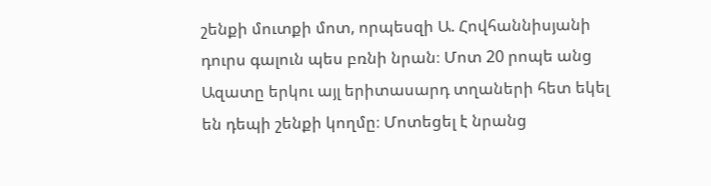շենքի մուտքի մոտ, որպեսզի Ա. Հովհաննիսյանի դուրս գալուն պես բռնի նրան։ Մոտ 20 րոպե անց Ազատը երկու այլ երիտասարդ տղաների հետ եկել են դեպի շենքի կողմը։ Մոտեցել է նրանց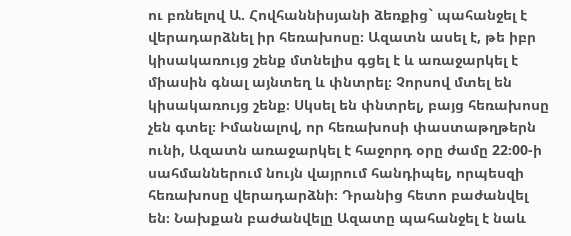ու բռնելով Ա. Հովհաննիսյանի ձեռքից` պահանջել է վերադարձնել իր հեռախոսը։ Ազատն ասել է, թե իբր կիսակառույց շենք մտնելիս գցել է և առաջարկել է միասին գնալ այնտեղ և փնտրել։ Չորսով մտել են կիսակառույց շենք։ Սկսել են փնտրել, բայց հեռախոսը չեն գտել։ Իմանալով, որ հեռախոսի փաստաթղթերն ունի, Ազատն առաջարկել է հաջորդ օրը ժամը 22։00-ի սահմաններում նույն վայրում հանդիպել, որպեսզի հեռախոսը վերադարձնի։ Դրանից հետո բաժանվել են։ Նախքան բաժանվելը Ազատը պահանջել է նաև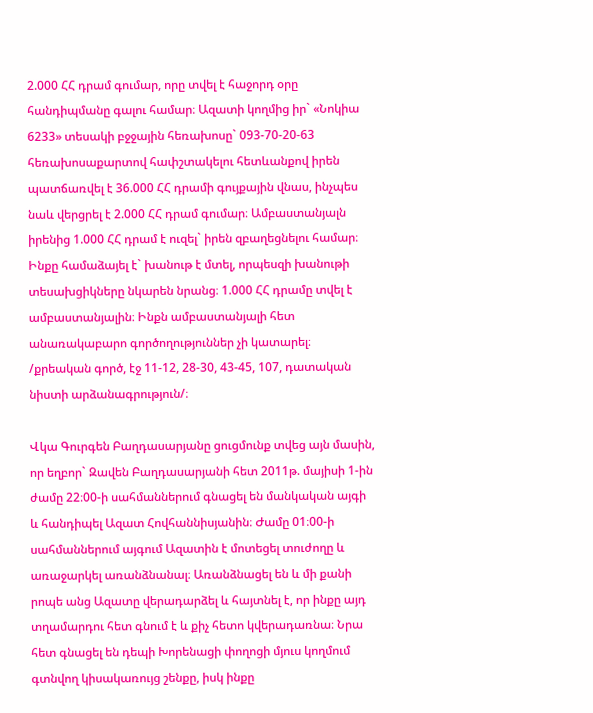2.000 ՀՀ դրամ գումար, որը տվել է հաջորդ օրը հանդիպմանը գալու համար։ Ազատի կողմից իր` «Նոկիա 6233» տեսակի բջջային հեռախոսը` 093-70-20-63 հեռախոսաքարտով հափշտակելու հետևանքով իրեն պատճառվել է 36.000 ՀՀ դրամի գույքային վնաս, ինչպես նաև վերցրել է 2.000 ՀՀ դրամ գումար։ Ամբաստանյալն իրենից 1.000 ՀՀ դրամ է ուզել` իրեն զբաղեցնելու համար։ Ինքը համաձայել է` խանութ է մտել, որպեսզի խանութի տեսախցիկները նկարեն նրանց։ 1.000 ՀՀ դրամը տվել է ամբաստանյալին։ Ինքն ամբաստանյալի հետ անառակաբարո գործողություններ չի կատարել։ /քրեական գործ, էջ 11-12, 28-30, 43-45, 107, դատական նիստի արձանագրություն/։

Վկա Գուրգեն Բաղդասարյանը ցուցմունք տվեց այն մասին, որ եղբոր` Զավեն Բաղդասարյանի հետ 2011թ. մայիսի 1-ին ժամը 22։00-ի սահմաններում գնացել են մանկական այգի և հանդիպել Ազատ Հովհաննիսյանին։ Ժամը 01։00-ի սահմաններում այգում Ազատին է մոտեցել տուժողը և առաջարկել առանձնանալ։ Առանձնացել են և մի քանի րոպե անց Ազատը վերադարձել և հայտնել է, որ ինքը այդ տղամարդու հետ գնում է և քիչ հետո կվերադառնա։ Նրա հետ գնացել են դեպի Խորենացի փողոցի մյուս կողմում գտնվող կիսակառույց շենքը, իսկ ինքը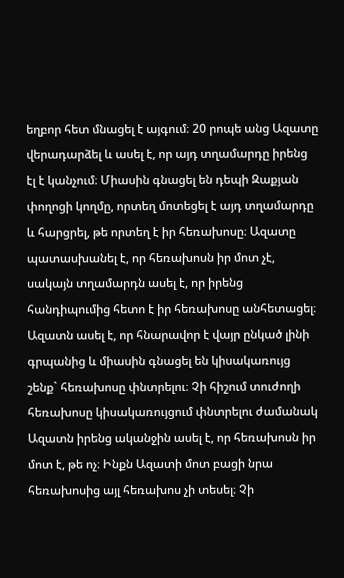եղբոր հետ մնացել է այգում։ 20 րոպե անց Ազատը վերադարձել և ասել է, որ այդ տղամարդը իրենց էլ է կանչում։ Միասին գնացել են դեպի Զաքյան փողոցի կողմը, որտեղ մոտեցել է այդ տղամարդը և հարցրել, թե որտեղ է իր հեռախոսը։ Ազատը պատասխանել է, որ հեռախոսն իր մոտ չէ, սակայն տղամարդն ասել է, որ իրենց հանդիպումից հետո է իր հեռախոսը անհետացել։ Ազատն ասել է, որ հնարավոր է վայր ընկած լինի գրպանից և միասին գնացել են կիսակառույց շենք` հեռախոսը փնտրելու։ Չի հիշում տուժողի հեռախոսը կիսակառույցում փնտրելու ժամանակ Ազատն իրենց ականջին ասել է, որ հեռախոսն իր մոտ է, թե ոչ։ Ինքն Ազատի մոտ բացի նրա հեռախոսից այլ հեռախոս չի տեսել։ Չի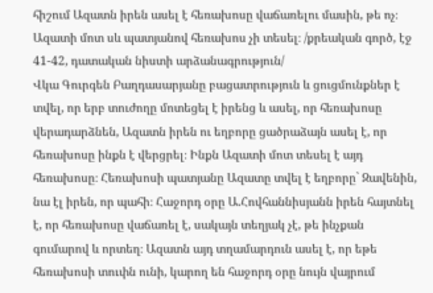հիշում Ազատն իրեն ասել է հեռախոսը վաճառելու մասին, թե ոչ։ Ազատի մոտ սև պատյանով հեռախոս չի տեսել։ /քրեական գործ, էջ 41-42, դատական նիստի արձանագրություն/
Վկա Գուրգեն Բաղդասարյանը բացատրություն և ցուցմունքներ է տվել, որ երբ տուժողը մոտեցել է իրենց և ասել, որ հեռախոսը վերադարձնեն, Ազատն իրեն ու եղբորը ցածրաձայն ասել է, որ հեռախոսը ինքն է վերցրել։ Ինքն Ազատի մոտ տեսել է այդ հեռախոսը։ Հեռախոսի պատյանը Ազատը տվել է եղբորը` Զավենին, նա էլ իրեն, որ պահի։ Հաջորդ օրը Ա.Հովհաննիսյանն իրեն հայտնել է, որ հեռախոսը վաճառել է, սակայն տեղյակ չէ, թե ինչքան գումարով և որտեղ։ Ազատն այդ տղամարդուն ասել է, որ եթե հեռախոսի տուփն ունի, կարող են հաջորդ օրը նույն վայրում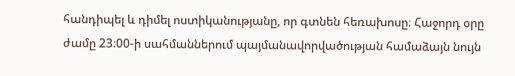հանդիպել և դիմել ոստիկանությանը, որ գտնեն հեռախոսը։ Հաջորդ օրը ժամը 23։00-ի սահմաններում պայմանավորվածության համաձայն նույն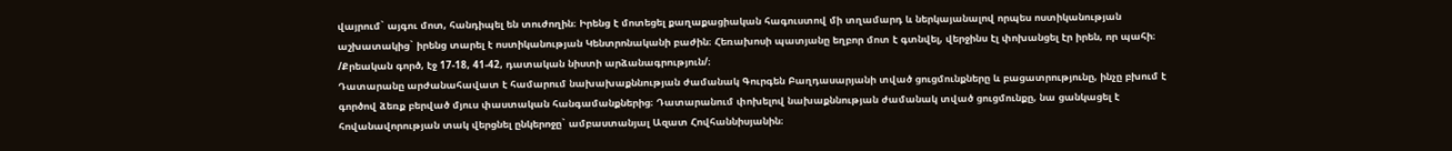վայրում` այգու մոտ, հանդիպել են տուժողին։ Իրենց է մոտեցել քաղաքացիական հագուստով մի տղամարդ և ներկայանալով որպես ոստիկանության աշխատակից` իրենց տարել է ոստիկանության Կենտրոնականի բաժին։ Հեռախոսի պատյանը եղբոր մոտ է գտնվել, վերջինս էլ փոխանցել էր իրեն, որ պահի։ /Քրեական գործ, էջ 17-18, 41-42, դատական նիստի արձանագրություն/։
Դատարանը արժանահավատ է համարում նախախաքննության ժամանակ Գուրգեն Բաղդասարյանի տված ցուցմունքները և բացատրությունը, ինչը բխում է գործով ձեռք բերված մյուս փաստական հանգամանքներից։ Դատարանում փոխելով նախաքննության ժամանակ տված ցուցմունքը, նա ցանկացել է հովանավորության տակ վերցնել ընկերոջը` ամբաստանյալ Ազատ Հովհաննիսյանին։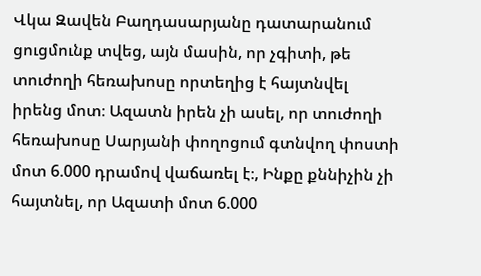Վկա Զավեն Բաղդասարյանը դատարանում ցուցմունք տվեց, այն մասին, որ չգիտի, թե տուժողի հեռախոսը որտեղից է հայտնվել իրենց մոտ։ Ազատն իրեն չի ասել, որ տուժողի հեռախոսը Սարյանի փողոցում գտնվող փոստի մոտ 6.000 դրամով վաճառել է։, Ինքը քննիչին չի հայտնել, որ Ազատի մոտ 6.000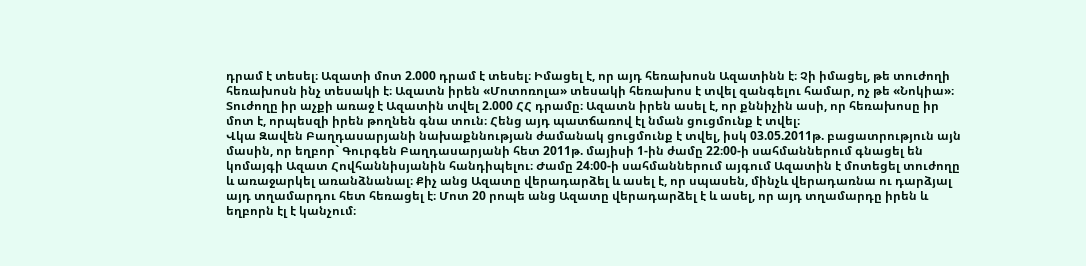դրամ է տեսել։ Ազատի մոտ 2.000 դրամ է տեսել։ Իմացել է, որ այդ հեռախոսն Ազատինն է։ Չի իմացել, թե տուժողի հեռախոսն ինչ տեսակի է։ Ազատն իրեն «Մոտոռոլա» տեսակի հեռախոս է տվել զանգելու համար, ոչ թե «Նոկիա»։ Տուժողը իր աչքի առաջ է Ազատին տվել 2.000 ՀՀ դրամը։ Ազատն իրեն ասել է, որ քննիչին ասի, որ հեռախոսը իր մոտ է, որպեսզի իրեն թողնեն գնա տուն։ Հենց այդ պատճառով էլ նման ցուցմունք է տվել։
Վկա Զավեն Բաղդասարյանի նախաքննության ժամանակ ցուցմունք է տվել, իսկ 03.05.2011թ. բացատրություն այն մասին, որ եղբոր` Գուրգեն Բաղդասարյանի հետ 2011թ. մայիսի 1-ին ժամը 22։00-ի սահմաններում գնացել են կոմայգի Ազատ Հովհաննիսյանին հանդիպելու։ Ժամը 24։00-ի սահմաններում այգում Ազատին է մոտեցել տուժողը և առաջարկել առանձնանալ։ Քիչ անց Ազատը վերադարձել և ասել է, որ սպասեն, մինչև վերադառնա ու դարձյալ այդ տղամարդու հետ հեռացել է։ Մոտ 20 րոպե անց Ազատը վերադարձել է և ասել, որ այդ տղամարդը իրեն և եղբորն էլ է կանչում։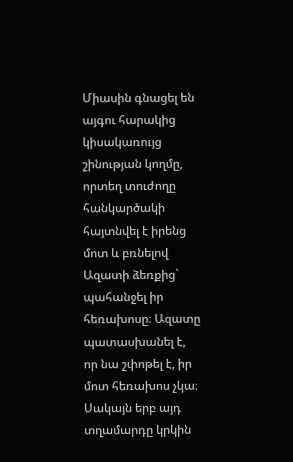Միասին գնացել են այգու հարակից կիսակառույց շինության կողմը, որտեղ տուժողը հանկարծակի հայտնվել է իրենց մոտ և բռնելով Ազատի ձեռքից` պահանջել իր հեռախոսը։ Ազատը պատասխանել է, որ նա շփոթել է, իր մոտ հեռախոս չկա։ Սակայն երբ այդ տղամարդը կրկին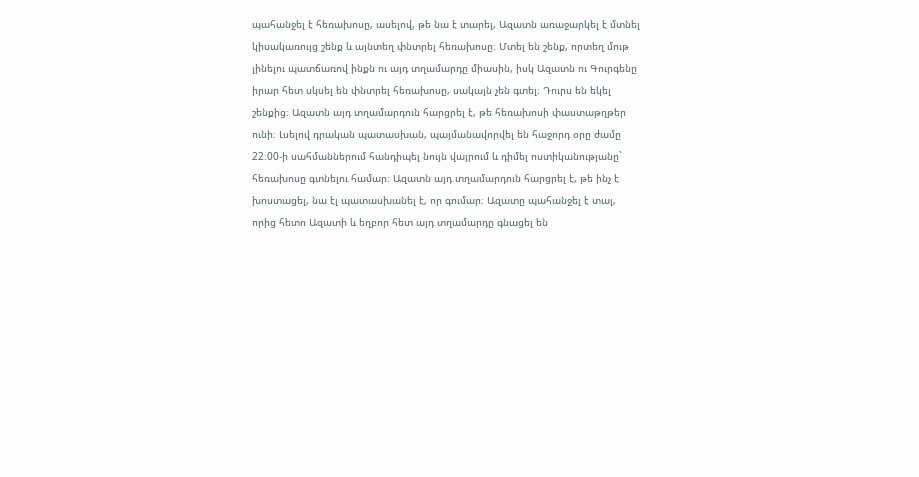պահանջել է հեռախոսը, ասելով, թե նա է տարել, Ազատն առաջարկել է մտնել կիսակառույց շենք և այնտեղ փնտրել հեռախոսը։ Մտել են շենք, որտեղ մութ լինելու պատճառով ինքն ու այդ տղամարդը միասին, իսկ Ազատն ու Գուրգենը իրար հետ սկսել են փնտրել հեռախոսը, սակայն չեն գտել։ Դուրս են եկել շենքից։ Ազատն այդ տղամարդուն հարցրել է, թե հեռախոսի փաստաթղթեր ունի։ Լսելով դրական պատասխան, պայմանավորվել են հաջորդ օրը ժամը 22։00-ի սահմաններում հանդիպել նույն վայրում և դիմել ոստիկանությանը` հեռախոսը գտնելու համար։ Ազատն այդ տղամարդուն հարցրել է, թե ինչ է խոստացել, նա էլ պատասխանել է, որ գումար։ Ազատը պահանջել է տալ, որից հետո Ազատի և եղբոր հետ այդ տղամարդը գնացել են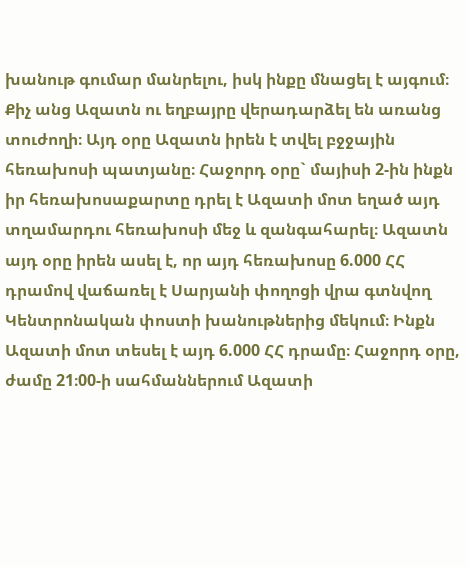խանութ գումար մանրելու, իսկ ինքը մնացել է այգում։ Քիչ անց Ազատն ու եղբայրը վերադարձել են առանց տուժողի։ Այդ օրը Ազատն իրեն է տվել բջջային հեռախոսի պատյանը։ Հաջորդ օրը` մայիսի 2-ին ինքն իր հեռախոսաքարտը դրել է Ազատի մոտ եղած այդ տղամարդու հեռախոսի մեջ և զանգահարել։ Ազատն այդ օրը իրեն ասել է, որ այդ հեռախոսը 6.000 ՀՀ դրամով վաճառել է Սարյանի փողոցի վրա գտնվող Կենտրոնական փոստի խանութներից մեկում։ Ինքն Ազատի մոտ տեսել է այդ 6.000 ՀՀ դրամը։ Հաջորդ օրը, ժամը 21։00-ի սահմաններում Ազատի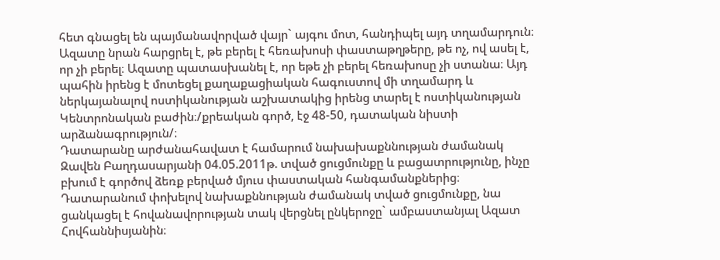հետ գնացել են պայմանավորված վայր` այգու մոտ, հանդիպել այդ տղամարդուն։ Ազատը նրան հարցրել է, թե բերել է հեռախոսի փաստաթղթերը, թե ոչ, ով ասել է, որ չի բերել։ Ազատը պատասխանել է, որ եթե չի բերել հեռախոսը չի ստանա։ Այդ պահին իրենց է մոտեցել քաղաքացիական հագուստով մի տղամարդ և ներկայանալով ոստիկանության աշխատակից իրենց տարել է ոստիկանության Կենտրոնական բաժին։/քրեական գործ, էջ 48-50, դատական նիստի արձանագրություն/։
Դատարանը արժանահավատ է համարում նախախաքննության ժամանակ Զավեն Բաղդասարյանի 04.05.2011թ. տված ցուցմունքը և բացատրությունը, ինչը բխում է գործով ձեռք բերված մյուս փաստական հանգամանքներից։ Դատարանում փոխելով նախաքննության ժամանակ տված ցուցմունքը, նա ցանկացել է հովանավորության տակ վերցնել ընկերոջը` ամբաստանյալ Ազատ Հովհաննիսյանին։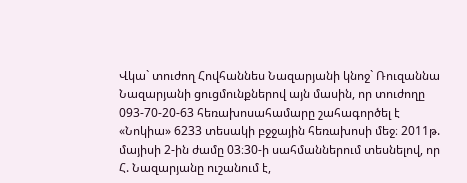Վկա` տուժող Հովհաննես Նազարյանի կնոջ` Ռուզաննա Նազարյանի ցուցմունքներով այն մասին, որ տուժողը 093-70-20-63 հեռախոսահամարը շահագործել է «Նոկիա» 6233 տեսակի բջջային հեռախոսի մեջ։ 2011թ. մայիսի 2-ին ժամը 03։30-ի սահմաններում տեսնելով, որ Հ. Նազարյանը ուշանում է,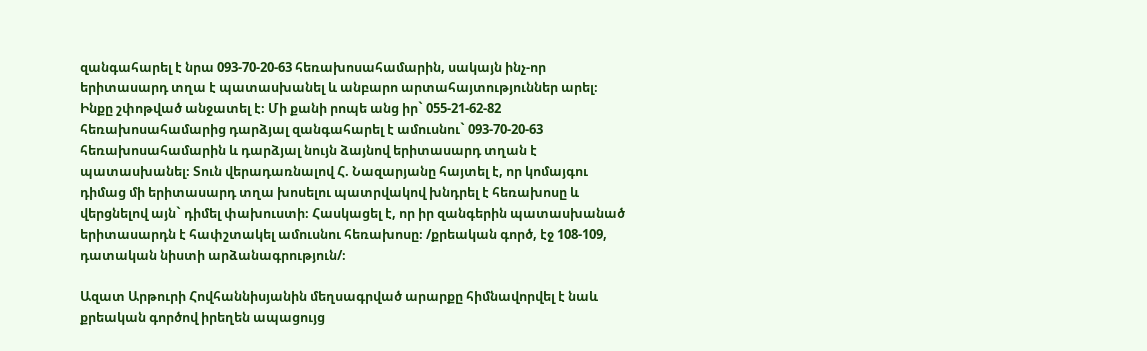զանգահարել է նրա 093-70-20-63 հեռախոսահամարին, սակայն ինչ-որ երիտասարդ տղա է պատասխանել և անբարո արտահայտություններ արել։ Ինքը շփոթված անջատել է։ Մի քանի րոպե անց իր` 055-21-62-82 հեռախոսահամարից դարձյալ զանգահարել է ամուսնու` 093-70-20-63 հեռախոսահամարին և դարձյալ նույն ձայնով երիտասարդ տղան է պատասխանել։ Տուն վերադառնալով Հ. Նազարյանը հայտել է, որ կոմայգու դիմաց մի երիտասարդ տղա խոսելու պատրվակով խնդրել է հեռախոսը և վերցնելով այն` դիմել փախուստի։ Հասկացել է, որ իր զանգերին պատասխանած երիտասարդն է հափշտակել ամուսնու հեռախոսը։ /քրեական գործ, էջ 108-109, դատական նիստի արձանագրություն/։

Ազատ Արթուրի Հովհաննիսյանին մեղսագրված արարքը հիմնավորվել է նաև քրեական գործով իրեղեն ապացույց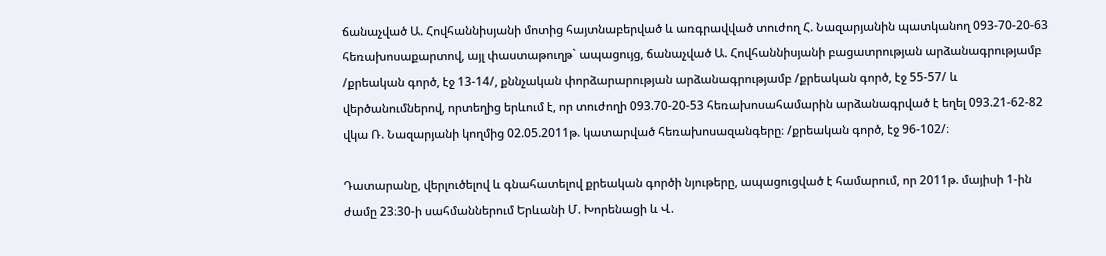ճանաչված Ա. Հովհաննիսյանի մոտից հայտնաբերված և առգրավված տուժող Հ. Նազարյանին պատկանող 093-70-20-63 հեռախոսաքարտով, այլ փաստաթուղթ` ապացույց, ճանաչված Ա. Հովհաննիսյանի բացատրության արձանագրությամբ /քրեական գործ, էջ 13-14/, քննչական փորձարարության արձանագրությամբ /քրեական գործ, էջ 55-57/ և վերծանումներով, որտեղից երևում է, որ տուժողի 093.70-20-53 հեռախոսահամարին արձանագրված է եղել 093.21-62-82 վկա Ռ. Նազարյանի կողմից 02.05.2011թ. կատարված հեռախոսազանգերը։ /քրեական գործ, էջ 96-102/։

Դատարանը, վերլուծելով և գնահատելով քրեական գործի նյութերը, ապացուցված է համարում, որ 2011թ. մայիսի 1-ին ժամը 23։30-ի սահմաններում Երևանի Մ. Խորենացի և Վ.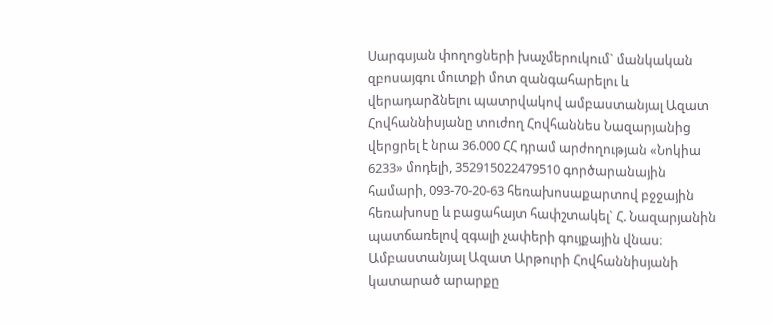Սարգսյան փողոցների խաչմերուկում` մանկական զբոսայգու մուտքի մոտ զանգահարելու և վերադարձնելու պատրվակով ամբաստանյալ Ազատ Հովհաննիսյանը տուժող Հովհաննես Նազարյանից վերցրել է նրա 36.000 ՀՀ դրամ արժողության «Նոկիա 6233» մոդելի, 352915022479510 գործարանային համարի, 093-70-20-63 հեռախոսաքարտով բջջային հեռախոսը և բացահայտ հափշտակել` Հ. Նազարյանին պատճառելով զգալի չափերի գույքային վնաս։
Ամբաստանյալ Ազատ Արթուրի Հովհաննիսյանի կատարած արարքը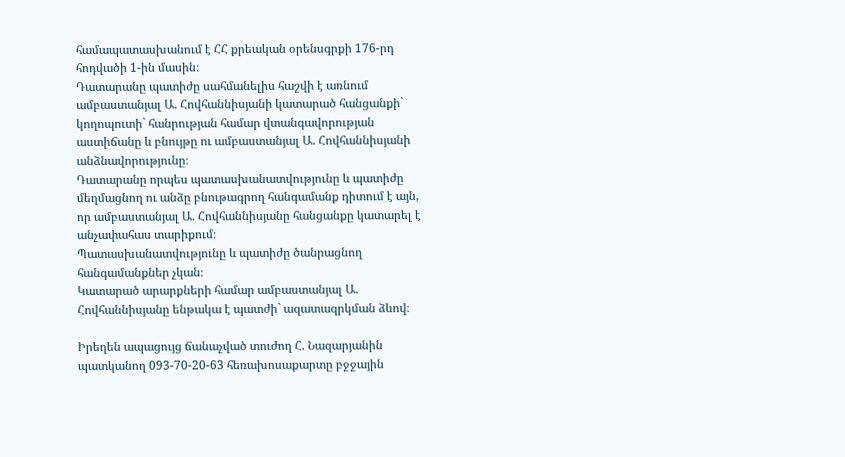համապատասխանում է ՀՀ քրեական օրենսգրքի 176-րդ հոդվածի 1-ին մասին։
Դատարանը պատիժը սահմանելիս հաշվի է առնում ամբաստանյալ Ա. Հովհաննիսյանի կատարած հանցանքի` կողոպուտի` հանրության համար վտանգավորության աստիճանը և բնույթը ու ամբաստանյալ Ա. Հովհաննիսյանի անձնավորությունը։
Դատարանը որպես պատասխանատվությունը և պատիժը մեղմացնող ու անձը բնութագրող հանգամանք դիտում է այն, որ ամբաստանյալ Ա. Հովհաննիսյանը հանցանքը կատարել է անչափահաս տարիքում։
Պատասխանատվությունը և պատիժը ծանրացնող հանգամանքներ չկան։
Կատարած արարքների համար ամբաստանյալ Ա. Հովհաննիսյանը ենթակա է պատժի` ազատազրկման ձևով։

Իրեղեն ապացույց ճանաչված տուժող Հ. Նազարյանին պատկանող 093-70-20-63 հեռախոսաքարտը բջջային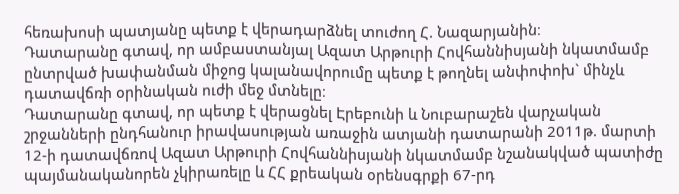հեռախոսի պատյանը պետք է վերադարձնել տուժող Հ. Նազարյանին։
Դատարանը գտավ, որ ամբաստանյալ Ազատ Արթուրի Հովհաննիսյանի նկատմամբ ընտրված խափանման միջոց կալանավորումը պետք է թողնել անփոփոխ` մինչև դատավճռի օրինական ուժի մեջ մտնելը։
Դատարանը գտավ, որ պետք է վերացնել Էրեբունի և Նուբարաշեն վարչական շրջանների ընդհանուր իրավասության առաջին ատյանի դատարանի 2011թ. մարտի 12-ի դատավճռով Ազատ Արթուրի Հովհաննիսյանի նկատմամբ նշանակված պատիժը պայմանականորեն չկիրառելը և ՀՀ քրեական օրենսգրքի 67-րդ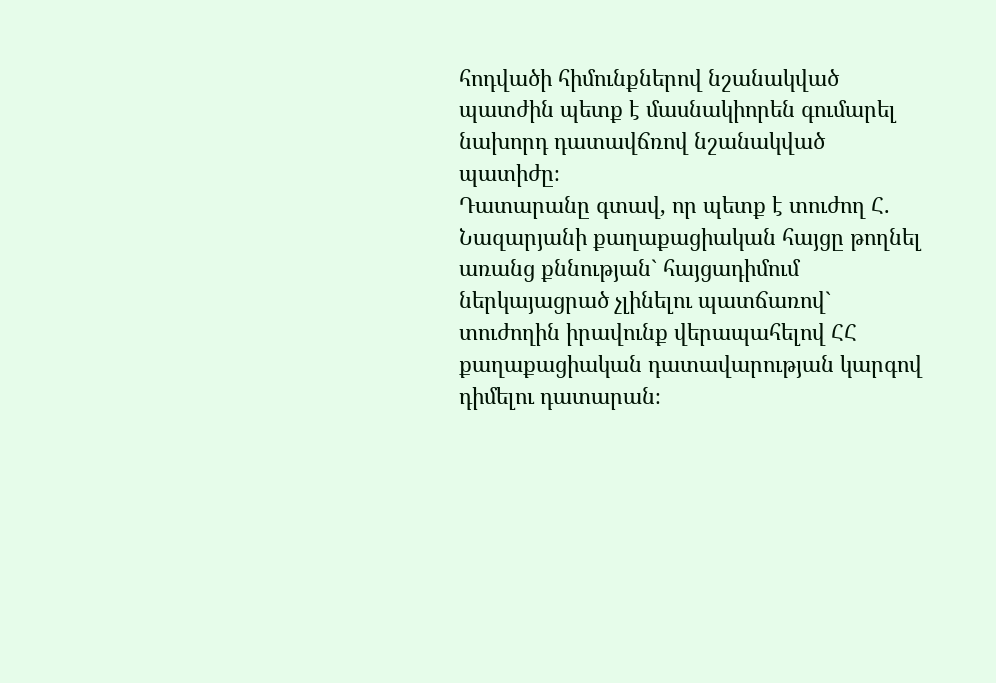հոդվածի հիմունքներով նշանակված պատժին պետք է մասնակիորեն գումարել նախորդ դատավճռով նշանակված պատիժը։
Դատարանը գտավ, որ պետք է տուժող Հ. Նազարյանի քաղաքացիական հայցը թողնել առանց քննության` հայցադիմում ներկայացրած չլինելու պատճառով` տուժողին իրավունք վերապահելով ՀՀ քաղաքացիական դատավարության կարգով դիմելու դատարան։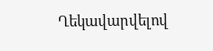Ղեկավարվելով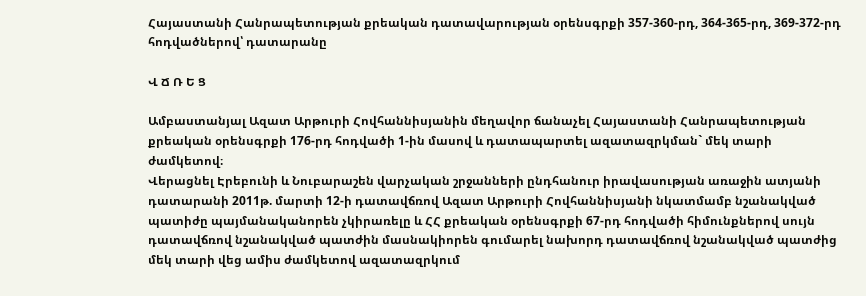Հայաստանի Հանրապետության քրեական դատավարության օրենսգրքի 357-360-րդ, 364-365-րդ, 369-372-րդ հոդվածներով՝ դատարանը

Վ Ճ Ռ Ե Ց

Ամբաստանյալ Ազատ Արթուրի Հովհաննիսյանին մեղավոր ճանաչել Հայաստանի Հանրապետության քրեական օրենսգրքի 176-րդ հոդվածի 1-ին մասով և դատապարտել ազատազրկման` մեկ տարի ժամկետով։
Վերացնել Էրեբունի և Նուբարաշեն վարչական շրջանների ընդհանուր իրավասության առաջին ատյանի դատարանի 2011թ. մարտի 12-ի դատավճռով Ազատ Արթուրի Հովհաննիսյանի նկատմամբ նշանակված պատիժը պայմանականորեն չկիրառելը և ՀՀ քրեական օրենսգրքի 67-րդ հոդվածի հիմունքներով սույն դատավճռով նշանակված պատժին մասնակիորեն գումարել նախորդ դատավճռով նշանակված պատժից մեկ տարի վեց ամիս ժամկետով ազատազրկում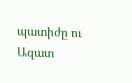պատիժը ու Ազատ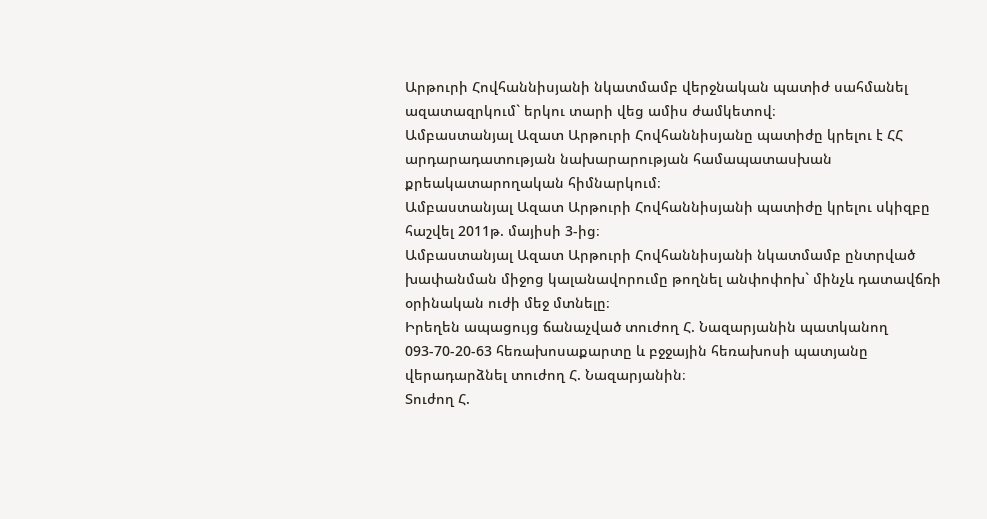Արթուրի Հովհաննիսյանի նկատմամբ վերջնական պատիժ սահմանել ազատազրկում` երկու տարի վեց ամիս ժամկետով։
Ամբաստանյալ Ազատ Արթուրի Հովհաննիսյանը պատիժը կրելու է ՀՀ արդարադատության նախարարության համապատասխան քրեակատարողական հիմնարկում։
Ամբաստանյալ Ազատ Արթուրի Հովհաննիսյանի պատիժը կրելու սկիզբը հաշվել 2011թ. մայիսի 3-ից։
Ամբաստանյալ Ազատ Արթուրի Հովհաննիսյանի նկատմամբ ընտրված խափանման միջոց կալանավորումը թողնել անփոփոխ` մինչև դատավճռի օրինական ուժի մեջ մտնելը։
Իրեղեն ապացույց ճանաչված տուժող Հ. Նազարյանին պատկանող 093-70-20-63 հեռախոսաքարտը և բջջային հեռախոսի պատյանը վերադարձնել տուժող Հ. Նազարյանին։
Տուժող Հ.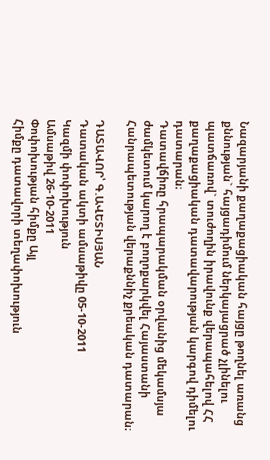Նազարյանի քաղաքացիական հայցը թողնել առանց քննության` հայցադիմում ներկայացրած չլինելու պատճառով` տուժողին իրավունք վերապահելով ՀՀ քաղաքացիական դատավարության կարգով դիմելու դատարան։
Դատավճիռը հրապարակման օրվանից մեկամսյա ժամկետում կարող է բողոքարկվել Հայաստանի Հանրապետության վերաքննիչ քրեական դատարան։

ԴԱՏԱՎՈՐ՝ Գ.ԱՎԵՏԻՍՅԱՆ
Դատական ակտի ամսաթիվը 05-10-2011
Կազմի փոփոխություն
Ամսաթիվ 26-10-2011
Փոփոխության հիմքը Այլ
Հիմքը դատավորի տեղափոխություն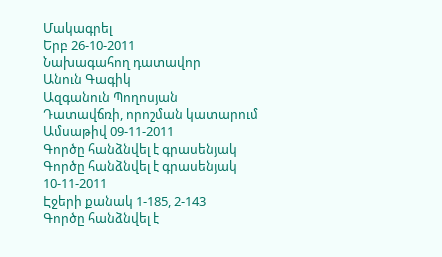Մակագրել
Երբ 26-10-2011
Նախագահող դատավոր
Անուն Գագիկ
Ազգանուն Պողոսյան
Դատավճռի, որոշման կատարում
Ամսաթիվ 09-11-2011
Գործը հանձնվել է գրասենյակ
Գործը հանձնվել է գրասենյակ 10-11-2011
Էջերի քանակ 1-185, 2-143
Գործը հանձնվել է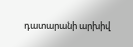դատարանի արխիվ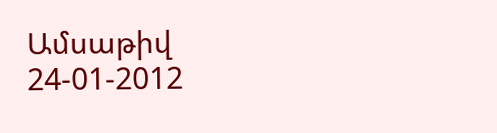Ամսաթիվ 24-01-2012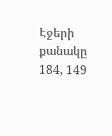Էջերի քանակը 184, 149